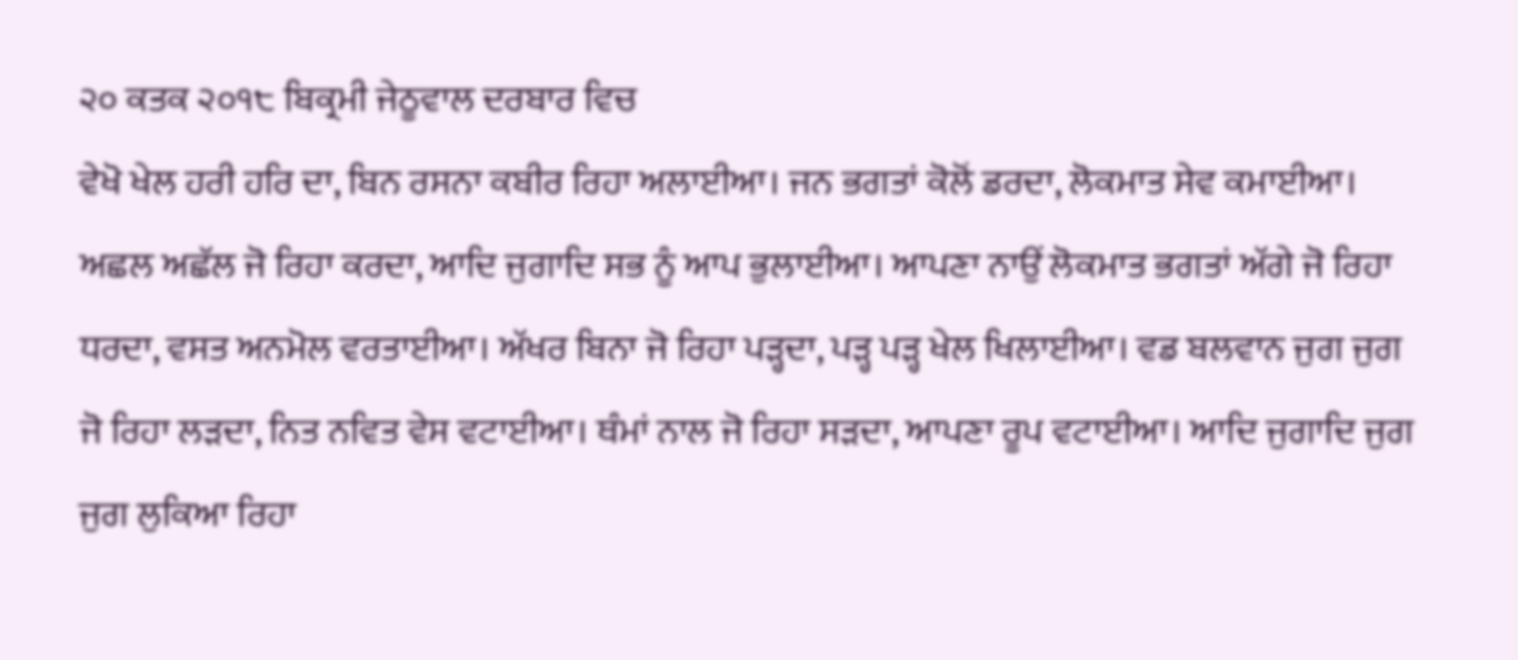੨੦ ਕਤਕ ੨੦੧੮ ਬਿਕ੍ਰਮੀ ਜੇਠੂਵਾਲ ਦਰਬਾਰ ਵਿਚ
ਵੇਖੋ ਖੇਲ ਹਰੀ ਹਰਿ ਦਾ, ਬਿਨ ਰਸਨਾ ਕਬੀਰ ਰਿਹਾ ਅਲਾਈਆ। ਜਨ ਭਗਤਾਂ ਕੋਲੋਂ ਡਰਦਾ, ਲੋਕਮਾਤ ਸੇਵ ਕਮਾਈਆ। ਅਛਲ ਅਛੱਲ ਜੋ ਰਿਹਾ ਕਰਦਾ, ਆਦਿ ਜੁਗਾਦਿ ਸਭ ਨੂੰ ਆਪ ਭੁਲਾਈਆ। ਆਪਣਾ ਨਾਉਂ ਲੋਕਮਾਤ ਭਗਤਾਂ ਅੱਗੇ ਜੋ ਰਿਹਾ ਧਰਦਾ, ਵਸਤ ਅਨਮੋਲ ਵਰਤਾਈਆ। ਅੱਖਰ ਬਿਨਾ ਜੋ ਰਿਹਾ ਪੜ੍ਹਦਾ, ਪੜ੍ਹ ਪੜ੍ਹ ਖੇਲ ਖਿਲਾਈਆ। ਵਡ ਬਲਵਾਨ ਜੁਗ ਜੁਗ ਜੋ ਰਿਹਾ ਲੜਦਾ, ਨਿਤ ਨਵਿਤ ਵੇਸ ਵਟਾਈਆ। ਥੰਮਾਂ ਨਾਲ ਜੋ ਰਿਹਾ ਸੜਦਾ, ਆਪਣਾ ਰੂਪ ਵਟਾਈਆ। ਆਦਿ ਜੁਗਾਦਿ ਜੁਗ ਜੁਗ ਲੁਕਿਆ ਰਿਹਾ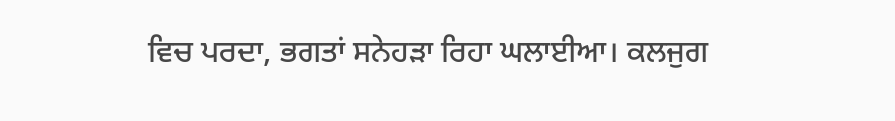ਵਿਚ ਪਰਦਾ, ਭਗਤਾਂ ਸਨੇਹੜਾ ਰਿਹਾ ਘਲਾਈਆ। ਕਲਜੁਗ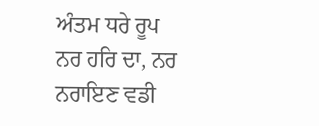ਅੰਤਮ ਧਰੇ ਰੂਪ ਨਰ ਹਰਿ ਦਾ, ਨਰ ਨਰਾਇਣ ਵਡੀ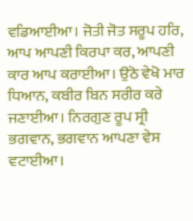ਵਡਿਆਈਆ। ਜੋਤੀ ਜੋਤ ਸਰੂਪ ਹਰਿ, ਆਪ ਆਪਣੀ ਕਿਰਪਾ ਕਰ, ਆਪਣੀ ਕਾਰ ਆਪ ਕਰਾਈਆ। ਉਠੋ ਵੇਖੋ ਮਾਰ ਧਿਆਨ, ਕਬੀਰ ਬਿਨ ਸਰੀਰ ਕਰੇ ਜਣਾਈਆ। ਨਿਰਗੁਣ ਰੂਪ ਸ੍ਰੀ ਭਗਵਾਨ, ਭਗਵਾਨ ਆਪਣਾ ਵੇਸ ਵਟਾਈਆ।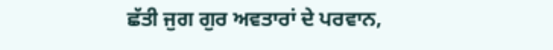ਛੱਤੀ ਜੁਗ ਗੁਰ ਅਵਤਾਰਾਂ ਦੇ ਪਰਵਾਨ,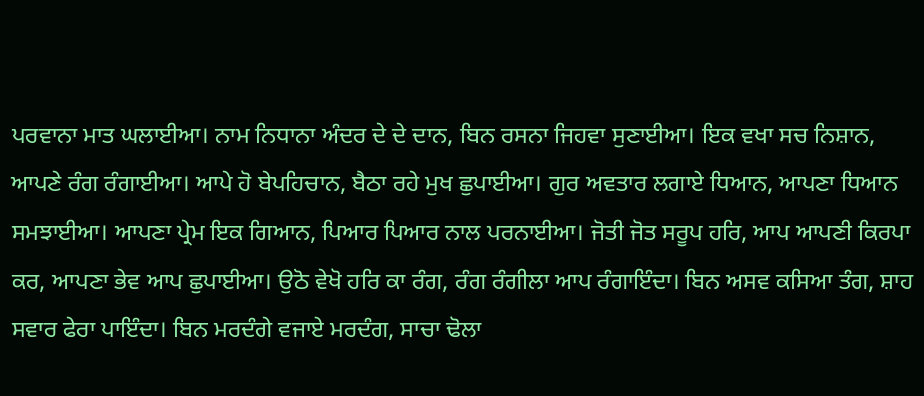ਪਰਵਾਨਾ ਮਾਤ ਘਲਾਈਆ। ਨਾਮ ਨਿਧਾਨਾ ਅੰਦਰ ਦੇ ਦੇ ਦਾਨ, ਬਿਨ ਰਸਨਾ ਜਿਹਵਾ ਸੁਣਾਈਆ। ਇਕ ਵਖਾ ਸਚ ਨਿਸ਼ਾਨ, ਆਪਣੇ ਰੰਗ ਰੰਗਾਈਆ। ਆਪੇ ਹੋ ਬੇਪਹਿਚਾਨ, ਬੈਠਾ ਰਹੇ ਮੁਖ ਛੁਪਾਈਆ। ਗੁਰ ਅਵਤਾਰ ਲਗਾਏ ਧਿਆਨ, ਆਪਣਾ ਧਿਆਨ ਸਮਝਾਈਆ। ਆਪਣਾ ਪ੍ਰੇਮ ਇਕ ਗਿਆਨ, ਪਿਆਰ ਪਿਆਰ ਨਾਲ ਪਰਨਾਈਆ। ਜੋਤੀ ਜੋਤ ਸਰੂਪ ਹਰਿ, ਆਪ ਆਪਣੀ ਕਿਰਪਾ ਕਰ, ਆਪਣਾ ਭੇਵ ਆਪ ਛੁਪਾਈਆ। ਉਠੋ ਵੇਖੋ ਹਰਿ ਕਾ ਰੰਗ, ਰੰਗ ਰੰਗੀਲਾ ਆਪ ਰੰਗਾਇੰਦਾ। ਬਿਨ ਅਸਵ ਕਸਿਆ ਤੰਗ, ਸ਼ਾਹ ਸਵਾਰ ਫੇਰਾ ਪਾਇੰਦਾ। ਬਿਨ ਮਰਦੰਗੇ ਵਜਾਏ ਮਰਦੰਗ, ਸਾਚਾ ਢੋਲਾ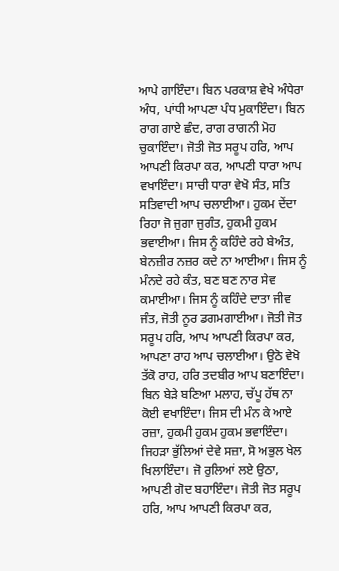ਆਪੇ ਗਾਇੰਦਾ। ਬਿਨ ਪਰਕਾਸ਼ ਵੇਖੇ ਅੰਧੇਰਾ ਅੰਧ, ਪਾਂਧੀ ਆਪਣਾ ਪੰਧ ਮੁਕਾਇੰਦਾ। ਬਿਨ ਰਾਗ ਗਾਏ ਛੰਦ, ਰਾਗ ਰਾਗਨੀ ਮੋਹ ਚੁਕਾਇੰਦਾ। ਜੋਤੀ ਜੋਤ ਸਰੂਪ ਹਰਿ, ਆਪ ਆਪਣੀ ਕਿਰਪਾ ਕਰ, ਆਪਣੀ ਧਾਰਾ ਆਪ ਵਖਾਇੰਦਾ। ਸਾਚੀ ਧਾਰਾ ਵੇਖੋ ਸੰਤ, ਸਤਿ ਸਤਿਵਾਦੀ ਆਪ ਚਲਾਈਆ। ਹੁਕਮ ਦੇਂਦਾ ਰਿਹਾ ਜੋ ਜੁਗਾ ਜੁਗੰਤ, ਹੁਕਮੀ ਹੁਕਮ ਭਵਾਈਆ। ਜਿਸ ਨੂੰ ਕਹਿੰਦੇ ਰਹੇ ਬੇਅੰਤ, ਬੇਨਜ਼ੀਰ ਨਜ਼ਰ ਕਦੇ ਨਾ ਆਈਆ। ਜਿਸ ਨੂੰ ਮੰਨਦੇ ਰਹੇ ਕੰਤ, ਬਣ ਬਣ ਨਾਰ ਸੇਵ ਕਮਾਈਆ। ਜਿਸ ਨੂੰ ਕਹਿੰਦੇ ਦਾਤਾ ਜੀਵ ਜੰਤ, ਜੋਤੀ ਨੂਰ ਡਗਮਗਾਈਆ। ਜੋਤੀ ਜੋਤ ਸਰੂਪ ਹਰਿ, ਆਪ ਆਪਣੀ ਕਿਰਪਾ ਕਰ, ਆਪਣਾ ਰਾਹ ਆਪ ਚਲਾਈਆ। ਉਠੋ ਵੇਖੋ ਤੱਕੋ ਰਾਹ, ਹਰਿ ਤਦਬੀਰ ਆਪ ਬਣਾਇੰਦਾ। ਬਿਨ ਬੇੜੇ ਬਣਿਆ ਮਲਾਹ, ਚੱਪੂ ਹੱਥ ਨਾ ਕੋਈ ਵਖਾਇੰਦਾ। ਜਿਸ ਦੀ ਮੰਨ ਕੇ ਆਏ ਰਜ਼ਾ, ਹੁਕਮੀ ਹੁਕਮ ਹੁਕਮ ਭਵਾਇੰਦਾ। ਜਿਹੜਾ ਭੁੱਲਿਆਂ ਦੇਵੇ ਸਜ਼ਾ, ਸੋ ਅਭੁਲ ਖੇਲ ਖਿਲਾਇੰਦਾ। ਜੋ ਰੁਲਿਆਂ ਲਏ ਉਠਾ, ਆਪਣੀ ਗੋਦ ਬਹਾਇੰਦਾ। ਜੋਤੀ ਜੋਤ ਸਰੂਪ ਹਰਿ, ਆਪ ਆਪਣੀ ਕਿਰਪਾ ਕਰ,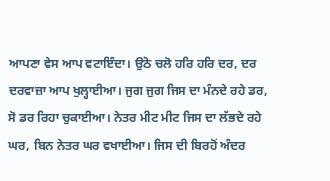ਆਪਣਾ ਵੇਸ ਆਪ ਵਟਾਇੰਦਾ। ਉਠੋ ਚਲੋ ਹਰਿ ਹਰਿ ਦਰ, ਦਰ ਦਰਵਾਜ਼ਾ ਆਪ ਖੁਲ੍ਹਾਈਆ। ਜੁਗ ਜੁਗ ਜਿਸ ਦਾ ਮੰਨਦੇ ਰਹੇ ਡਰ, ਸੋ ਡਰ ਰਿਹਾ ਚੁਕਾਈਆ। ਨੇਤਰ ਮੀਟ ਮੀਟ ਜਿਸ ਦਾ ਲੱਭਦੇ ਰਹੇ ਘਰ, ਬਿਨ ਨੇਤਰ ਘਰ ਵਖਾਈਆ। ਜਿਸ ਦੀ ਬਿਰਹੋਂ ਅੰਦਰ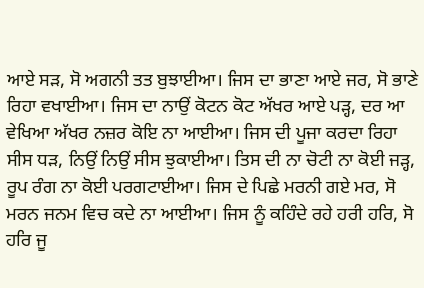ਆਏ ਸੜ, ਸੋ ਅਗਨੀ ਤਤ ਬੁਝਾਈਆ। ਜਿਸ ਦਾ ਭਾਣਾ ਆਏ ਜਰ, ਸੋ ਭਾਣੇ ਰਿਹਾ ਵਖਾਈਆ। ਜਿਸ ਦਾ ਨਾਉਂ ਕੋਟਨ ਕੋਟ ਅੱਖਰ ਆਏ ਪੜ੍ਹ, ਦਰ ਆ ਵੇਖਿਆ ਅੱਖਰ ਨਜ਼ਰ ਕੋਇ ਨਾ ਆਈਆ। ਜਿਸ ਦੀ ਪੂਜਾ ਕਰਦਾ ਰਿਹਾ ਸੀਸ ਧੜ, ਨਿਉਂ ਨਿਉਂ ਸੀਸ ਝੁਕਾਈਆ। ਤਿਸ ਦੀ ਨਾ ਚੋਟੀ ਨਾ ਕੋਈ ਜੜ੍ਹ, ਰੂਪ ਰੰਗ ਨਾ ਕੋਈ ਪਰਗਟਾਈਆ। ਜਿਸ ਦੇ ਪਿਛੇ ਮਰਨੀ ਗਏ ਮਰ, ਸੋ ਮਰਨ ਜਨਮ ਵਿਚ ਕਦੇ ਨਾ ਆਈਆ। ਜਿਸ ਨੂੰ ਕਹਿੰਦੇ ਰਹੇ ਹਰੀ ਹਰਿ, ਸੋ ਹਰਿ ਜੂ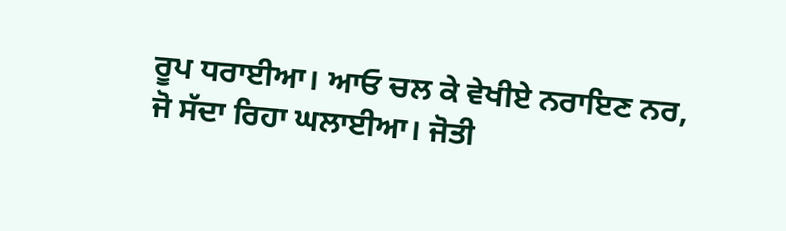ਰੂਪ ਧਰਾਈਆ। ਆਓ ਚਲ ਕੇ ਵੇਖੀਏ ਨਰਾਇਣ ਨਰ, ਜੋ ਸੱਦਾ ਰਿਹਾ ਘਲਾਈਆ। ਜੋਤੀ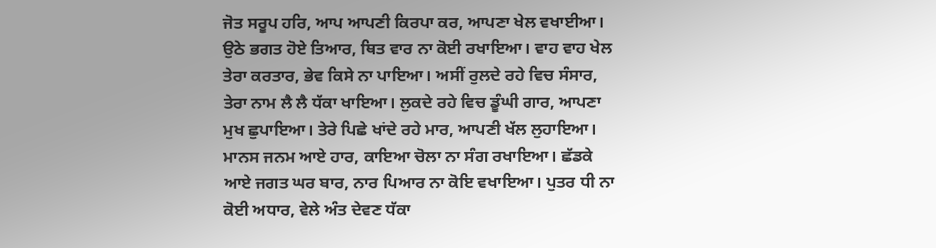ਜੋਤ ਸਰੂਪ ਹਰਿ, ਆਪ ਆਪਣੀ ਕਿਰਪਾ ਕਰ, ਆਪਣਾ ਖੇਲ ਵਖਾਈਆ। ਉਠੇ ਭਗਤ ਹੋਏ ਤਿਆਰ, ਥਿਤ ਵਾਰ ਨਾ ਕੋਈ ਰਖਾਇਆ। ਵਾਹ ਵਾਹ ਖੇਲ ਤੇਰਾ ਕਰਤਾਰ, ਭੇਵ ਕਿਸੇ ਨਾ ਪਾਇਆ। ਅਸੀਂ ਰੁਲਦੇ ਰਹੇ ਵਿਚ ਸੰਸਾਰ, ਤੇਰਾ ਨਾਮ ਲੈ ਲੈ ਧੱਕਾ ਖਾਇਆ। ਲੁਕਦੇ ਰਹੇ ਵਿਚ ਡੂੰਘੀ ਗਾਰ, ਆਪਣਾ ਮੁਖ ਛੁਪਾਇਆ। ਤੇਰੇ ਪਿਛੇ ਖਾਂਦੇ ਰਹੇ ਮਾਰ, ਆਪਣੀ ਖੱਲ ਲੁਹਾਇਆ। ਮਾਨਸ ਜਨਮ ਆਏ ਹਾਰ, ਕਾਇਆ ਚੋਲਾ ਨਾ ਸੰਗ ਰਖਾਇਆ। ਛੱਡਕੇ ਆਏ ਜਗਤ ਘਰ ਬਾਰ, ਨਾਰ ਪਿਆਰ ਨਾ ਕੋਇ ਵਖਾਇਆ। ਪੁਤਰ ਧੀ ਨਾ ਕੋਈ ਅਧਾਰ, ਵੇਲੇ ਅੰਤ ਦੇਵਣ ਧੱਕਾ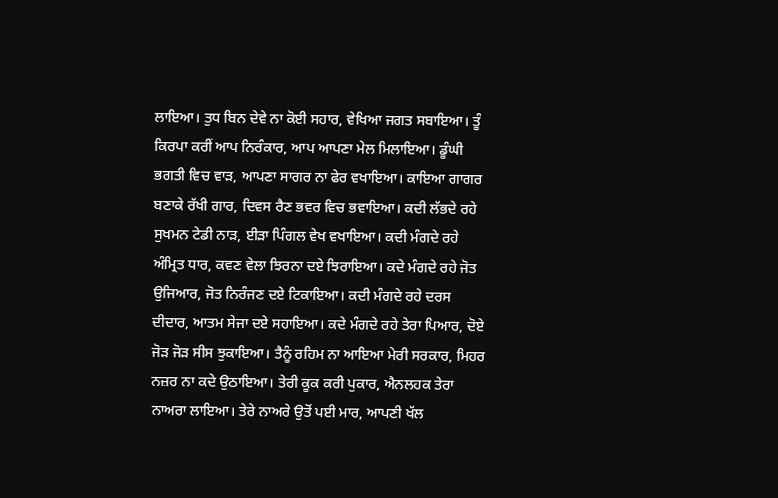ਲਾਇਆ। ਤੁਧ ਬਿਨ ਦੇਵੇ ਨਾ ਕੋਈ ਸਹਾਰ, ਵੇਖਿਆ ਜਗਤ ਸਬਾਇਆ। ਤੂੰ ਕਿਰਪਾ ਕਰੀਂ ਆਪ ਨਿਰੰਕਾਰ, ਆਪ ਆਪਣਾ ਮੇਲ ਮਿਲਾਇਆ। ਡੂੰਘੀ ਭਗਤੀ ਵਿਚ ਵਾੜ, ਆਪਣਾ ਸਾਗਰ ਨਾ ਫੇਰ ਵਖਾਇਆ। ਕਾਇਆ ਗਾਗਰ ਬਣਾਕੇ ਰੱਖੀ ਗਾਰ, ਦਿਵਸ ਰੈਣ ਭਵਰ ਵਿਚ ਭਵਾਇਆ। ਕਦੀ ਲੱਭਦੇ ਰਹੇ ਸੁਖਮਨ ਟੇਡੀ ਨਾੜ, ਈੜਾ ਪਿੰਗਲ ਵੇਖ ਵਖਾਇਆ। ਕਦੀ ਮੰਗਦੇ ਰਹੇ ਅੰਮ੍ਰਿਤ ਧਾਰ, ਕਵਣ ਵੇਲਾ ਝਿਰਨਾ ਦਏ ਝਿਰਾਇਆ। ਕਦੇ ਮੰਗਦੇ ਰਹੇ ਜੋਤ ਉਜਿਆਰ, ਜੋਤ ਨਿਰੰਜਣ ਦਏ ਟਿਕਾਇਆ। ਕਦੀ ਮੰਗਦੇ ਰਹੇ ਦਰਸ ਦੀਦਾਰ, ਆਤਮ ਸੇਜਾ ਦਏ ਸਹਾਇਆ। ਕਦੇ ਮੰਗਦੇ ਰਹੇ ਤੇਰਾ ਪਿਆਰ, ਦੋਏ ਜੋੜ ਜੋੜ ਸੀਸ ਝੁਕਾਇਆ। ਤੈਨੂੰ ਰਹਿਮ ਨਾ ਆਇਆ ਮੇਰੀ ਸਰਕਾਰ, ਮਿਹਰ ਨਜ਼ਰ ਨਾ ਕਦੇ ਉਠਾਇਆ। ਤੇਰੀ ਕੂਕ ਕਰੀ ਪੁਕਾਰ, ਐਨਲਹਕ ਤੇਰਾ ਨਾਅਰਾ ਲਾਇਆ। ਤੇਰੇ ਨਾਅਰੇ ਉਤੋਂ ਪਈ ਮਾਰ, ਆਪਣੀ ਖੱਲ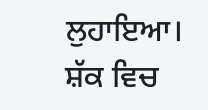ਲੁਹਾਇਆ। ਸ਼ੱਕ ਵਿਚ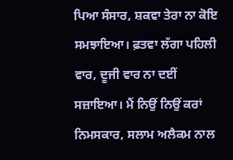ਪਿਆ ਸੰਸਾਰ, ਸ਼ਕਵਾ ਤੇਰਾ ਨਾ ਕੋਇ ਸਮਝਾਇਆ। ਫ਼ਤਵਾ ਲੱਗਾ ਪਹਿਲੀ ਵਾਰ, ਦੂਜੀ ਵਾਰ ਨਾ ਦਈਂ ਸਜ਼ਾਇਆ। ਮੈਂ ਨਿਉਂ ਨਿਉਂ ਕਰਾਂ ਨਿਮਸਕਾਰ, ਸਲਾਮ ਅਲੈਕਮ ਨਾਲ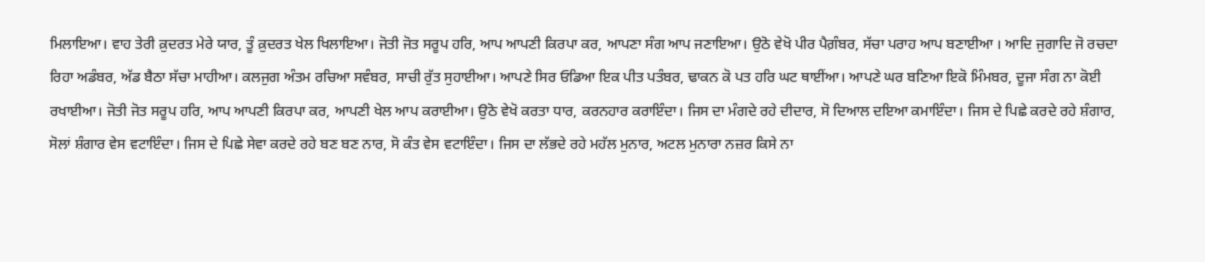ਮਿਲਾਇਆ। ਵਾਹ ਤੇਰੀ ਕ਼ੁਦਰਤ ਮੇਰੇ ਯਾਰ, ਤੂੰ ਕ਼ੁਦਰਤ ਖੇਲ ਖਿਲਾਇਆ। ਜੋਤੀ ਜੋਤ ਸਰੂਪ ਹਰਿ, ਆਪ ਆਪਣੀ ਕਿਰਪਾ ਕਰ, ਆਪਣਾ ਸੰਗ ਆਪ ਜਣਾਇਆ। ਉਠੋ ਵੇਖੋ ਪੀਰ ਪੈਗ਼ੰਬਰ, ਸੱਚਾ ਪਰਾਹ ਆਪ ਬਣਾਈਆ । ਆਦਿ ਜੁਗਾਦਿ ਜੋ ਰਚਦਾ ਰਿਹਾ ਅਡੰਬਰ, ਅੱਡ ਬੈਠਾ ਸੱਚਾ ਮਾਹੀਆ। ਕਲਜੁਗ ਅੰਤਮ ਰਚਿਆ ਸਵੰਬਰ, ਸਾਚੀ ਰੁੱਤ ਸੁਹਾਈਆ। ਆਪਣੇ ਸਿਰ ਓਡਿਆ ਇਕ ਪੀਤ ਪਤੰਬਰ, ਢਾਕਨ ਕੋ ਪਤ ਹਰਿ ਘਟ ਥਾਈਂਆ। ਆਪਣੇ ਘਰ ਬਣਿਆ ਇਕੋ ਮਿੰਮਬਰ, ਦੂਜਾ ਸੰਗ ਨਾ ਕੋਈ ਰਖਾਈਆ। ਜੋਤੀ ਜੋਤ ਸਰੂਪ ਹਰਿ, ਆਪ ਆਪਣੀ ਕਿਰਪਾ ਕਰ, ਆਪਣੀ ਖੇਲ ਆਪ ਕਰਾਈਆ। ਉਠੋ ਵੇਖੋ ਕਰਤਾ ਧਾਰ, ਕਰਨਹਾਰ ਕਰਾਇੰਦਾ। ਜਿਸ ਦਾ ਮੰਗਦੇ ਰਹੇ ਦੀਦਾਰ, ਸੋ ਦਿਆਲ ਦਇਆ ਕਮਾਇੰਦਾ। ਜਿਸ ਦੇ ਪਿਛੇ ਕਰਦੇ ਰਹੇ ਸ਼ੰਗਾਰ, ਸੋਲਾਂ ਸ਼ੰਗਾਰ ਵੇਸ ਵਟਾਇੰਦਾ। ਜਿਸ ਦੇ ਪਿਛੇ ਸੇਵਾ ਕਰਦੇ ਰਹੇ ਬਣ ਬਣ ਨਾਰ, ਸੋ ਕੰਤ ਵੇਸ ਵਟਾਇੰਦਾ। ਜਿਸ ਦਾ ਲੱਭਦੇ ਰਹੇ ਮਹੱਲ ਮੁਨਾਰ, ਅਟਲ ਮੁਨਾਰਾ ਨਜ਼ਰ ਕਿਸੇ ਨਾ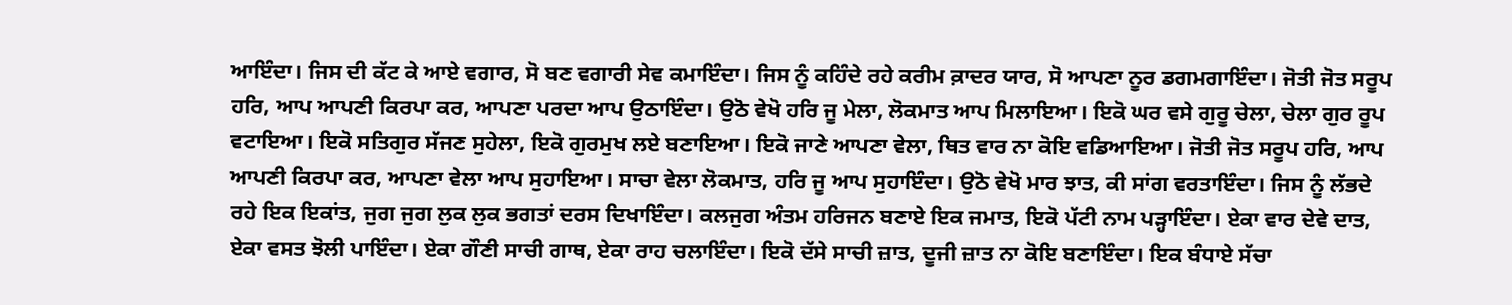ਆਇੰਦਾ। ਜਿਸ ਦੀ ਕੱਟ ਕੇ ਆਏ ਵਗਾਰ, ਸੋ ਬਣ ਵਗਾਰੀ ਸੇਵ ਕਮਾਇੰਦਾ। ਜਿਸ ਨੂੰ ਕਹਿੰਦੇ ਰਹੇ ਕਰੀਮ ਕ਼ਾਦਰ ਯਾਰ, ਸੋ ਆਪਣਾ ਨੂਰ ਡਗਮਗਾਇੰਦਾ। ਜੋਤੀ ਜੋਤ ਸਰੂਪ ਹਰਿ, ਆਪ ਆਪਣੀ ਕਿਰਪਾ ਕਰ, ਆਪਣਾ ਪਰਦਾ ਆਪ ਉਠਾਇੰਦਾ। ਉਠੋ ਵੇਖੋ ਹਰਿ ਜੂ ਮੇਲਾ, ਲੋਕਮਾਤ ਆਪ ਮਿਲਾਇਆ। ਇਕੋ ਘਰ ਵਸੇ ਗੁਰੂ ਚੇਲਾ, ਚੇਲਾ ਗੁਰ ਰੂਪ ਵਟਾਇਆ। ਇਕੋ ਸਤਿਗੁਰ ਸੱਜਣ ਸੁਹੇਲਾ, ਇਕੋ ਗੁਰਮੁਖ ਲਏ ਬਣਾਇਆ। ਇਕੋ ਜਾਣੇ ਆਪਣਾ ਵੇਲਾ, ਥਿਤ ਵਾਰ ਨਾ ਕੋਇ ਵਡਿਆਇਆ। ਜੋਤੀ ਜੋਤ ਸਰੂਪ ਹਰਿ, ਆਪ ਆਪਣੀ ਕਿਰਪਾ ਕਰ, ਆਪਣਾ ਵੇਲਾ ਆਪ ਸੁਹਾਇਆ। ਸਾਚਾ ਵੇਲਾ ਲੋਕਮਾਤ, ਹਰਿ ਜੂ ਆਪ ਸੁਹਾਇੰਦਾ। ਉਠੋ ਵੇਖੋ ਮਾਰ ਝਾਤ, ਕੀ ਸਾਂਗ ਵਰਤਾਇੰਦਾ। ਜਿਸ ਨੂੰ ਲੱਭਦੇ ਰਹੇ ਇਕ ਇਕਾਂਤ, ਜੁਗ ਜੁਗ ਲੁਕ ਲੁਕ ਭਗਤਾਂ ਦਰਸ ਦਿਖਾਇੰਦਾ। ਕਲਜੁਗ ਅੰਤਮ ਹਰਿਜਨ ਬਣਾਏ ਇਕ ਜਮਾਤ, ਇਕੋ ਪੱਟੀ ਨਾਮ ਪੜ੍ਹਾਇੰਦਾ। ਏਕਾ ਵਾਰ ਦੇਵੇ ਦਾਤ, ਏਕਾ ਵਸਤ ਝੋਲੀ ਪਾਇੰਦਾ। ਏਕਾ ਗੌਣੀ ਸਾਚੀ ਗਾਥ, ਏਕਾ ਰਾਹ ਚਲਾਇੰਦਾ। ਇਕੋ ਦੱਸੇ ਸਾਚੀ ਜ਼ਾਤ, ਦੂਜੀ ਜ਼ਾਤ ਨਾ ਕੋਇ ਬਣਾਇੰਦਾ। ਇਕ ਬੰਧਾਏ ਸੱਚਾ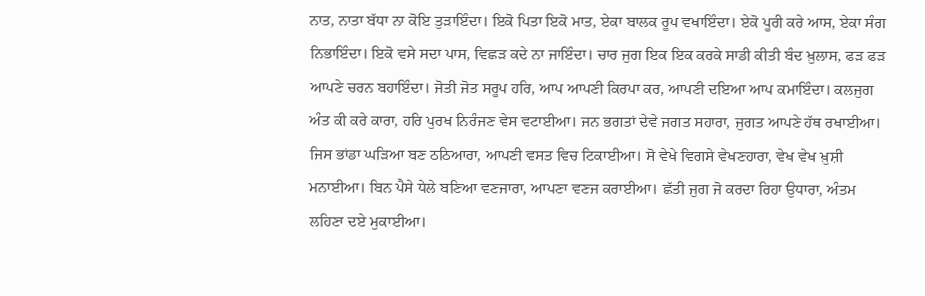ਨਾਤ, ਨਾਤਾ ਬੱਧਾ ਨਾ ਕੋਇ ਤੁੜਾਇੰਦਾ। ਇਕੋ ਪਿਤਾ ਇਕੋ ਮਾਤ, ਏਕਾ ਬਾਲਕ ਰੂਪ ਵਖਾਇੰਦਾ। ਏਕੋ ਪੂਰੀ ਕਰੇ ਆਸ, ਏਕਾ ਸੰਗ ਨਿਭਾਇੰਦਾ। ਇਕੋ ਵਸੇ ਸਦਾ ਪਾਸ, ਵਿਛੜ ਕਦੇ ਨਾ ਜਾਇੰਦਾ। ਚਾਰ ਜੁਗ ਇਕ ਇਕ ਕਰਕੇ ਸਾਡੀ ਕੀਤੀ ਬੰਦ ਖ਼ੁਲਾਸ, ਫੜ ਫੜ ਆਪਣੇ ਚਰਨ ਬਹਾਇੰਦਾ। ਜੋਤੀ ਜੋਤ ਸਰੂਪ ਹਰਿ, ਆਪ ਆਪਣੀ ਕਿਰਪਾ ਕਰ, ਆਪਣੀ ਦਇਆ ਆਪ ਕਮਾਇੰਦਾ। ਕਲਜੁਗ ਅੰਤ ਕੀ ਕਰੇ ਕਾਰਾ, ਹਰਿ ਪੁਰਖ ਨਿਰੰਜਣ ਵੇਸ ਵਟਾਈਆ। ਜਨ ਭਗਤਾਂ ਦੇਵੇ ਜਗਤ ਸਹਾਰਾ, ਜੁਗਤ ਆਪਣੇ ਹੱਥ ਰਖਾਈਆ। ਜਿਸ ਭਾਂਡਾ ਘੜਿਆ ਬਣ ਠਠਿਆਰਾ, ਆਪਣੀ ਵਸਤ ਵਿਚ ਟਿਕਾਈਆ। ਸੋ ਵੇਖੇ ਵਿਗਸੇ ਵੇਖਣਹਾਰਾ, ਵੇਖ ਵੇਖ ਖ਼ੁਸ਼ੀ ਮਨਾਈਆ। ਬਿਨ ਪੈਸੇ ਧੇਲੇ ਬਣਿਆ ਵਣਜਾਰਾ, ਆਪਣਾ ਵਣਜ ਕਰਾਈਆ। ਛੱਤੀ ਜੁਗ ਜੋ ਕਰਦਾ ਰਿਹਾ ਉਧਾਰਾ, ਅੰਤਮ ਲਹਿਣਾ ਦਏ ਮੁਕਾਈਆ।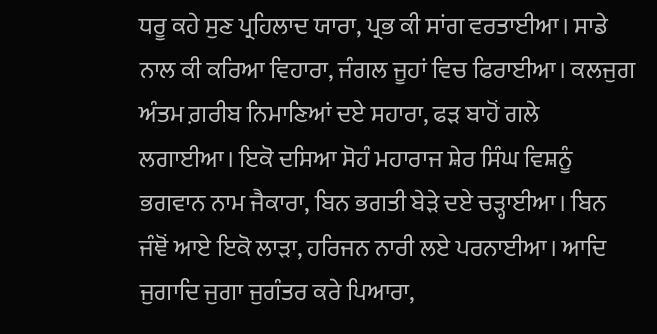ਧਰੂ ਕਹੇ ਸੁਣ ਪ੍ਰਹਿਲਾਦ ਯਾਰਾ, ਪ੍ਰਭ ਕੀ ਸਾਂਗ ਵਰਤਾਈਆ। ਸਾਡੇ ਨਾਲ ਕੀ ਕਰਿਆ ਵਿਹਾਰਾ, ਜੰਗਲ ਜੂਹਾਂ ਵਿਚ ਫਿਰਾਈਆ। ਕਲਜੁਗ ਅੰਤਮ ਗ਼ਰੀਬ ਨਿਮਾਣਿਆਂ ਦਏ ਸਹਾਰਾ, ਫੜ ਬਾਹੋਂ ਗਲੇ ਲਗਾਈਆ। ਇਕੋ ਦਸਿਆ ਸੋਹੰ ਮਹਾਰਾਜ ਸ਼ੇਰ ਸਿੰਘ ਵਿਸ਼ਨੂੰ ਭਗਵਾਨ ਨਾਮ ਜੈਕਾਰਾ, ਬਿਨ ਭਗਤੀ ਬੇੜੇ ਦਏ ਚੜ੍ਹਾਈਆ। ਬਿਨ ਜੰਞੋਂ ਆਏ ਇਕੋ ਲਾੜਾ, ਹਰਿਜਨ ਨਾਰੀ ਲਏ ਪਰਨਾਈਆ। ਆਦਿ ਜੁਗਾਦਿ ਜੁਗਾ ਜੁਗੰਤਰ ਕਰੇ ਪਿਆਰਾ,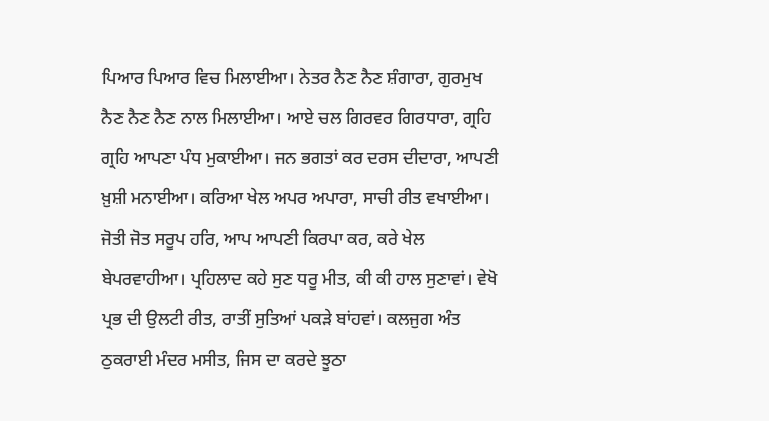ਪਿਆਰ ਪਿਆਰ ਵਿਚ ਮਿਲਾਈਆ। ਨੇਤਰ ਨੈਣ ਨੈਣ ਸ਼ੰਗਾਰਾ, ਗੁਰਮੁਖ ਨੈਣ ਨੈਣ ਨੈਣ ਨਾਲ ਮਿਲਾਈਆ। ਆਏ ਚਲ ਗਿਰਵਰ ਗਿਰਧਾਰਾ, ਗ੍ਰਹਿ ਗ੍ਰਹਿ ਆਪਣਾ ਪੰਧ ਮੁਕਾਈਆ। ਜਨ ਭਗਤਾਂ ਕਰ ਦਰਸ ਦੀਦਾਰਾ, ਆਪਣੀ ਖ਼ੁਸ਼ੀ ਮਨਾਈਆ। ਕਰਿਆ ਖੇਲ ਅਪਰ ਅਪਾਰਾ, ਸਾਚੀ ਰੀਤ ਵਖਾਈਆ। ਜੋਤੀ ਜੋਤ ਸਰੂਪ ਹਰਿ, ਆਪ ਆਪਣੀ ਕਿਰਪਾ ਕਰ, ਕਰੇ ਖੇਲ ਬੇਪਰਵਾਹੀਆ। ਪ੍ਰਹਿਲਾਦ ਕਹੇ ਸੁਣ ਧਰੂ ਮੀਤ, ਕੀ ਕੀ ਹਾਲ ਸੁਣਾਵਾਂ। ਵੇਖੋ ਪ੍ਰਭ ਦੀ ਉਲਟੀ ਰੀਤ, ਰਾਤੀਂ ਸੁਤਿਆਂ ਪਕੜੇ ਬਾਂਹਵਾਂ। ਕਲਜੁਗ ਅੰਤ ਠੁਕਰਾਈ ਮੰਦਰ ਮਸੀਤ, ਜਿਸ ਦਾ ਕਰਦੇ ਝੂਠਾ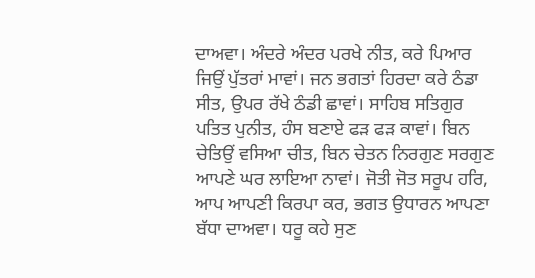ਦਾਅਵਾ। ਅੰਦਰੇ ਅੰਦਰ ਪਰਖੇ ਨੀਤ, ਕਰੇ ਪਿਆਰ ਜਿਉਂ ਪੁੱਤਰਾਂ ਮਾਵਾਂ। ਜਨ ਭਗਤਾਂ ਹਿਰਦਾ ਕਰੇ ਠੰਡਾ ਸੀਤ, ਉਪਰ ਰੱਖੇ ਠੰਡੀ ਛਾਵਾਂ। ਸਾਹਿਬ ਸਤਿਗੁਰ ਪਤਿਤ ਪੁਨੀਤ, ਹੰਸ ਬਣਾਏ ਫੜ ਫੜ ਕਾਵਾਂ। ਬਿਨ ਚੇਤਿਉਂ ਵਸਿਆ ਚੀਤ, ਬਿਨ ਚੇਤਨ ਨਿਰਗੁਣ ਸਰਗੁਣ ਆਪਣੇ ਘਰ ਲਾਇਆ ਨਾਵਾਂ। ਜੋਤੀ ਜੋਤ ਸਰੂਪ ਹਰਿ, ਆਪ ਆਪਣੀ ਕਿਰਪਾ ਕਰ, ਭਗਤ ਉਧਾਰਨ ਆਪਣਾ ਬੱਧਾ ਦਾਅਵਾ। ਧਰੂ ਕਹੇ ਸੁਣ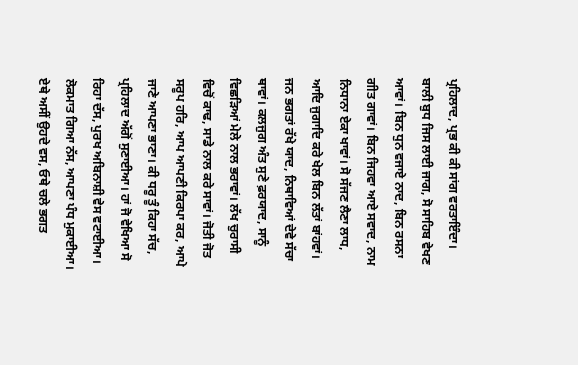ਪ੍ਰਹਿਲਾਦ, ਪ੍ਰਭ ਕੀ ਕੀ ਸਾਂਗ ਵਰਤਾਇੰਦਾ। ਬਾਲੀ ਬੁਧ ਜਿਸ ਲਾਈ ਜਾਗ, ਸੋ ਸਾਹਿਬ ਵੇਖਣ ਆਵਾਂ। ਬਿਨ ਧੁਨ ਵਜਾਏ ਨਾਦ, ਬਿਨ ਰਸਨਾ ਗੀਤ ਗਾਵਾਂ। ਬਿਨ ਜਿਹਵਾ ਆਏ ਸਵਾਦ, ਨਾਮ ਨਿਧਾਨਾ ਏਕਾ ਖਾਵਾਂ। ਸੋ ਸੱਜਣ ਲੈਣਾ ਲਾਧ, ਆਦਿ ਜੁਗਾਦਿ ਕਰੇ ਖੇਲ ਬਿਨ ਲੱਤਾਂ ਬਾਂਹਵਾਂ। ਜਨ ਭਗਤਾਂ ਰੱਖੇ ਯਾਦ, ਨਿਥਾਵਿਆਂ ਦੇਵੇ ਸੱਚਾ ਥਾਵਾਂ। ਕਲਜੁਗ ਅੰਤ ਸੁਣੇ ਫ਼ਰਯਾਦ, ਸਾਨੂੰ ਵਿਛੜਿਆਂ ਮੇਲੇ ਨਾਲ ਭਰਾਵਾਂ। ਲੱਖ ਚੁਰਾਸੀ ਵਿਚੋਂ ਕਾਢ, ਸਾਡੇ ਨਾਲ ਕਰੇ ਸਾਵਾਂ। ਜੋਤੀ ਜੋਤ ਸਰੂਪ ਹਰਿ, ਆਪ ਆਪਣੀ ਕਿਰਪਾ ਕਰ, ਆਪੇ ਜਾਣੇ ਆਪਣਾ ਭਾਣਾ। ਕੀ ਧਰੂ ਤੂੰ ਕਿਹਾ ਸੱਚ, ਪ੍ਰਹਿਲਾਦ ਅੱਗੋਂ ਸੁਣਾਈਆ। ਹਾਂ ਜੋ ਵੇਖਿਆ ਸੋ ਰਿਹਾ ਦੱਸ, ਪੁਰਖ ਅਬਿਨਾਸ਼ੀ ਵੇਸ ਵਟਾਈਆ। ਲੋਕਮਾਤ ਗਿਆ ਨੱਸ, ਆਪਣਾ ਪੰਧ ਮੁਕਾਈਆ। ਏਥੇ ਅਸੀਂ ਉਹਦੇ ਵਸ, ਓਥੇ ਚਲੇ ਭਗਤ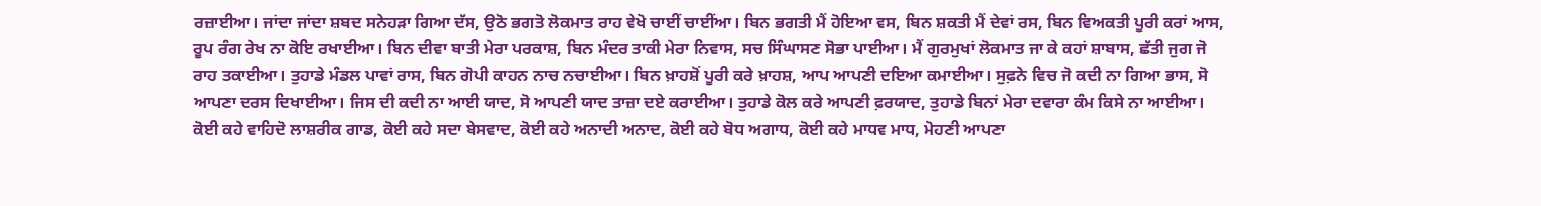ਰਜ਼ਾਈਆ। ਜਾਂਦਾ ਜਾਂਦਾ ਸ਼ਬਦ ਸਨੇਹੜਾ ਗਿਆ ਦੱਸ, ਉਠੋ ਭਗਤੋ ਲੋਕਮਾਤ ਰਾਹ ਵੇਖੋ ਚਾਈਂ ਚਾਈਂਆ। ਬਿਨ ਭਗਤੀ ਮੈਂ ਹੋਇਆ ਵਸ, ਬਿਨ ਸ਼ਕਤੀ ਮੈਂ ਦੇਵਾਂ ਰਸ, ਬਿਨ ਵਿਅਕਤੀ ਪੂਰੀ ਕਰਾਂ ਆਸ, ਰੂਪ ਰੰਗ ਰੇਖ ਨਾ ਕੋਇ ਰਖਾਈਆ। ਬਿਨ ਦੀਵਾ ਬਾਤੀ ਮੇਰਾ ਪਰਕਾਸ਼, ਬਿਨ ਮੰਦਰ ਤਾਕੀ ਮੇਰਾ ਨਿਵਾਸ, ਸਚ ਸਿੰਘਾਸਣ ਸੋਭਾ ਪਾਈਆ। ਮੈਂ ਗੁਰਮੁਖਾਂ ਲੋਕਮਾਤ ਜਾ ਕੇ ਕਹਾਂ ਸ਼ਾਬਾਸ, ਛੱਤੀ ਜੁਗ ਜੋ ਰਾਹ ਤਕਾਈਆ। ਤੁਹਾਡੇ ਮੰਡਲ ਪਾਵਾਂ ਰਾਸ, ਬਿਨ ਗੋਪੀ ਕਾਹਨ ਨਾਚ ਨਚਾਈਆ। ਬਿਨ ਖ਼ਾਹਸ਼ੋਂ ਪੂਰੀ ਕਰੇ ਖ਼ਾਹਸ਼, ਆਪ ਆਪਣੀ ਦਇਆ ਕਮਾਈਆ। ਸੁਫ਼ਨੇ ਵਿਚ ਜੋ ਕਦੀ ਨਾ ਗਿਆ ਭਾਸ, ਸੋ ਆਪਣਾ ਦਰਸ ਦਿਖਾਈਆ। ਜਿਸ ਦੀ ਕਦੀ ਨਾ ਆਈ ਯਾਦ, ਸੋ ਆਪਣੀ ਯਾਦ ਤਾਜ਼ਾ ਦਏ ਕਰਾਈਆ। ਤੁਹਾਡੇ ਕੋਲ ਕਰੇ ਆਪਣੀ ਫ਼ਰਯਾਦ, ਤੁਹਾਡੇ ਬਿਨਾਂ ਮੇਰਾ ਦਵਾਰਾ ਕੰਮ ਕਿਸੇ ਨਾ ਆਈਆ। ਕੋਈ ਕਹੇ ਵਾਹਿਦੋ ਲਾਸ਼ਰੀਕ ਗਾਡ, ਕੋਈ ਕਹੇ ਸਦਾ ਬੇਸਵਾਦ, ਕੋਈ ਕਹੇ ਅਨਾਦੀ ਅਨਾਦ, ਕੋਈ ਕਹੇ ਬੋਧ ਅਗਾਧ, ਕੋਈ ਕਹੇ ਮਾਧਵ ਮਾਧ, ਮੋਹਣੀ ਆਪਣਾ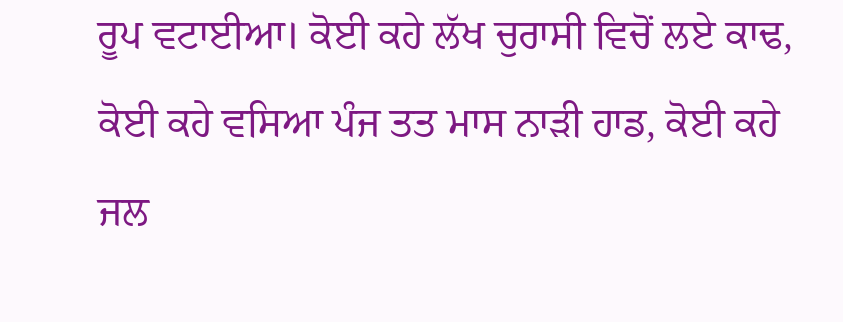ਰੂਪ ਵਟਾਈਆ। ਕੋਈ ਕਹੇ ਲੱਖ ਚੁਰਾਸੀ ਵਿਚੋਂ ਲਏ ਕਾਢ, ਕੋਈ ਕਹੇ ਵਸਿਆ ਪੰਜ ਤਤ ਮਾਸ ਨਾੜੀ ਹਾਡ, ਕੋਈ ਕਹੇ ਜਲ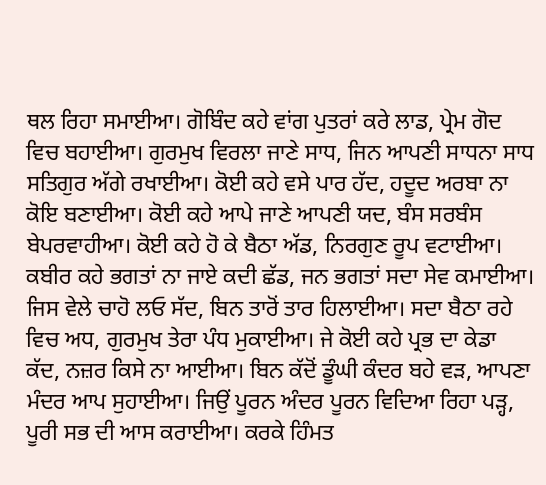ਥਲ ਰਿਹਾ ਸਮਾਈਆ। ਗੋਬਿੰਦ ਕਹੇ ਵਾਂਗ ਪੁਤਰਾਂ ਕਰੇ ਲਾਡ, ਪ੍ਰੇਮ ਗੋਦ ਵਿਚ ਬਹਾਈਆ। ਗੁਰਮੁਖ ਵਿਰਲਾ ਜਾਣੇ ਸਾਧ, ਜਿਨ ਆਪਣੀ ਸਾਧਨਾ ਸਾਧ ਸਤਿਗੁਰ ਅੱਗੇ ਰਖਾਈਆ। ਕੋਈ ਕਹੇ ਵਸੇ ਪਾਰ ਹੱਦ, ਹਦੂਦ ਅਰਬਾ ਨਾ ਕੋਇ ਬਣਾਈਆ। ਕੋਈ ਕਹੇ ਆਪੇ ਜਾਣੇ ਆਪਣੀ ਯਦ, ਬੰਸ ਸਰਬੰਸ ਬੇਪਰਵਾਹੀਆ। ਕੋਈ ਕਹੇ ਹੋ ਕੇ ਬੈਠਾ ਅੱਡ, ਨਿਰਗੁਣ ਰੂਪ ਵਟਾਈਆ। ਕਬੀਰ ਕਹੇ ਭਗਤਾਂ ਨਾ ਜਾਏ ਕਦੀ ਛੱਡ, ਜਨ ਭਗਤਾਂ ਸਦਾ ਸੇਵ ਕਮਾਈਆ। ਜਿਸ ਵੇਲੇ ਚਾਹੋ ਲਓ ਸੱਦ, ਬਿਨ ਤਾਰੋਂ ਤਾਰ ਹਿਲਾਈਆ। ਸਦਾ ਬੈਠਾ ਰਹੇ ਵਿਚ ਅਧ, ਗੁਰਮੁਖ ਤੇਰਾ ਪੰਧ ਮੁਕਾਈਆ। ਜੇ ਕੋਈ ਕਹੇ ਪ੍ਰਭ ਦਾ ਕੇਡਾ ਕੱਦ, ਨਜ਼ਰ ਕਿਸੇ ਨਾ ਆਈਆ। ਬਿਨ ਕੱਦੋਂ ਡੂੰਘੀ ਕੰਦਰ ਬਹੇ ਵੜ, ਆਪਣਾ ਮੰਦਰ ਆਪ ਸੁਹਾਈਆ। ਜਿਉਂ ਪੂਰਨ ਅੰਦਰ ਪੂਰਨ ਵਿਦਿਆ ਰਿਹਾ ਪੜ੍ਹ, ਪੂਰੀ ਸਭ ਦੀ ਆਸ ਕਰਾਈਆ। ਕਰਕੇ ਹਿੰਮਤ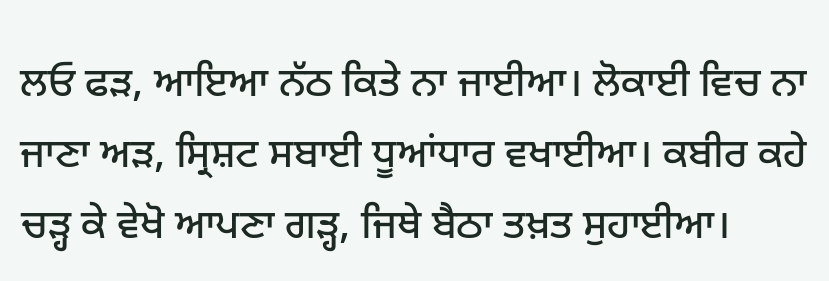ਲਓ ਫੜ, ਆਇਆ ਨੱਠ ਕਿਤੇ ਨਾ ਜਾਈਆ। ਲੋਕਾਈ ਵਿਚ ਨਾ ਜਾਣਾ ਅੜ, ਸ੍ਰਿਸ਼ਟ ਸਬਾਈ ਧੂਆਂਧਾਰ ਵਖਾਈਆ। ਕਬੀਰ ਕਹੇ ਚੜ੍ਹ ਕੇ ਵੇਖੋ ਆਪਣਾ ਗੜ੍ਹ, ਜਿਥੇ ਬੈਠਾ ਤਖ਼ਤ ਸੁਹਾਈਆ।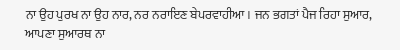ਨਾ ਉਹ ਪੁਰਖ ਨਾ ਉਹ ਨਾਰ, ਨਰ ਨਰਾਇਣ ਬੇਪਰਵਾਹੀਆ। ਜਨ ਭਗਤਾਂ ਪੈਜ ਰਿਹਾ ਸੁਆਰ, ਆਪਣਾ ਸੁਆਰਥ ਨਾ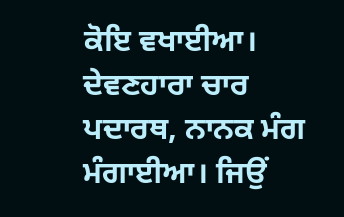ਕੋਇ ਵਖਾਈਆ। ਦੇਵਣਹਾਰਾ ਚਾਰ ਪਦਾਰਥ, ਨਾਨਕ ਮੰਗ ਮੰਗਾਈਆ। ਜਿਉਂ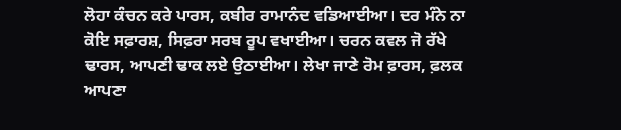ਲੋਹਾ ਕੰਚਨ ਕਰੇ ਪਾਰਸ, ਕਬੀਰ ਰਾਮਾਨੰਦ ਵਡਿਆਈਆ। ਦਰ ਮੰਨੇ ਨਾ ਕੋਇ ਸਫ਼ਾਰਸ਼, ਸਿਫ਼ਰਾ ਸਰਬ ਰੂਪ ਵਖਾਈਆ। ਚਰਨ ਕਵਲ ਜੋ ਰੱਖੇ ਢਾਰਸ, ਆਪਣੀ ਢਾਕ ਲਏ ਉਠਾਈਆ। ਲੇਖਾ ਜਾਣੇ ਰੋਮ ਫ਼ਾਰਸ, ਫ਼ਲਕ ਆਪਣਾ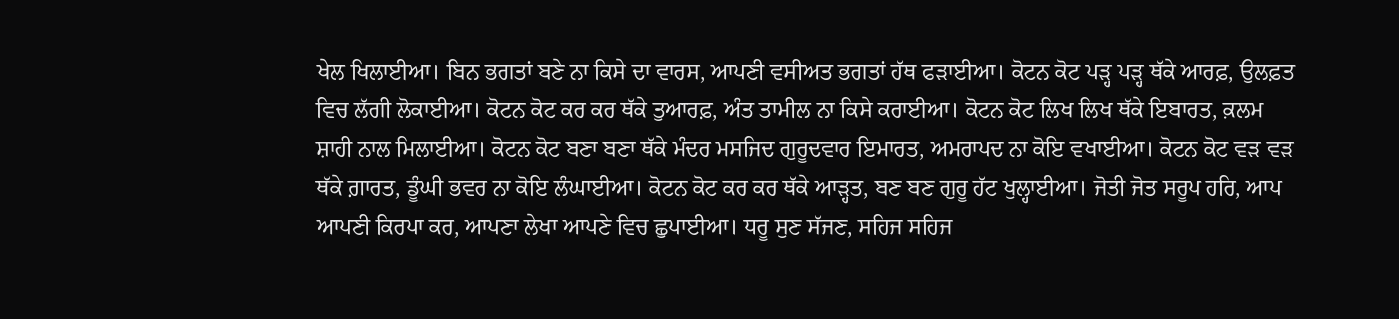ਖੇਲ ਖਿਲਾਈਆ। ਬਿਨ ਭਗਤਾਂ ਬਣੇ ਨਾ ਕਿਸੇ ਦਾ ਵਾਰਸ, ਆਪਣੀ ਵਸੀਅਤ ਭਗਤਾਂ ਹੱਥ ਫੜਾਈਆ। ਕੋਟਨ ਕੋਟ ਪੜ੍ਹ ਪੜ੍ਹ ਥੱਕੇ ਆਰਫ਼, ਉਲਫ਼ਤ ਵਿਚ ਲੱਗੀ ਲੋਕਾਈਆ। ਕੋਟਨ ਕੋਟ ਕਰ ਕਰ ਥੱਕੇ ਤੁਆਰਫ਼, ਅੰਤ ਤਾਮੀਲ ਨਾ ਕਿਸੇ ਕਰਾਈਆ। ਕੋਟਨ ਕੋਟ ਲਿਖ ਲਿਖ ਥੱਕੇ ਇਬਾਰਤ, ਕ਼ਲਮ ਸ਼ਾਹੀ ਨਾਲ ਮਿਲਾਈਆ। ਕੋਟਨ ਕੋਟ ਬਣਾ ਬਣਾ ਥੱਕੇ ਮੰਦਰ ਮਸਜਿਦ ਗੁਰੂਦਵਾਰ ਇਮਾਰਤ, ਅਮਰਾਪਦ ਨਾ ਕੋਇ ਵਖਾਈਆ। ਕੋਟਨ ਕੋਟ ਵੜ ਵੜ ਥੱਕੇ ਗ਼ਾਰਤ, ਡੂੰਘੀ ਭਵਰ ਨਾ ਕੋਇ ਲੰਘਾਈਆ। ਕੋਟਨ ਕੋਟ ਕਰ ਕਰ ਥੱਕੇ ਆੜ੍ਹਤ, ਬਣ ਬਣ ਗੁਰੂ ਹੱਟ ਖੁਲ੍ਹਾਈਆ। ਜੋਤੀ ਜੋਤ ਸਰੂਪ ਹਰਿ, ਆਪ ਆਪਣੀ ਕਿਰਪਾ ਕਰ, ਆਪਣਾ ਲੇਖਾ ਆਪਣੇ ਵਿਚ ਛੁਪਾਈਆ। ਧਰੂ ਸੁਣ ਸੱਜਣ, ਸਹਿਜ ਸਹਿਜ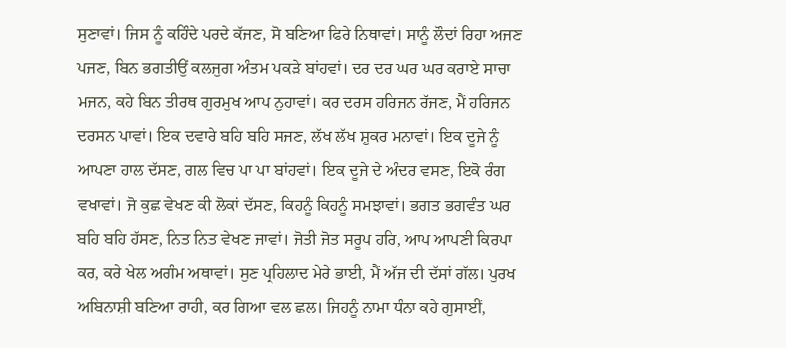ਸੁਣਾਵਾਂ। ਜਿਸ ਨੂੰ ਕਹਿੰਦੇ ਪਰਦੇ ਕੱਜਣ, ਸੋ ਬਣਿਆ ਫਿਰੇ ਨਿਥਾਵਾਂ। ਸਾਨੂੰ ਲੌਦਾਂ ਰਿਹਾ ਅਜਣ ਪਜਣ, ਬਿਨ ਭਗਤੀਉਂ ਕਲਜੁਗ ਅੰਤਮ ਪਕੜੇ ਬਾਂਹਵਾਂ। ਦਰ ਦਰ ਘਰ ਘਰ ਕਰਾਏ ਸਾਚਾ ਮਜਨ, ਕਹੇ ਬਿਨ ਤੀਰਥ ਗੁਰਮੁਖ ਆਪ ਨੁਹਾਵਾਂ। ਕਰ ਦਰਸ ਹਰਿਜਨ ਰੱਜਣ, ਮੈਂ ਹਰਿਜਨ ਦਰਸਨ ਪਾਵਾਂ। ਇਕ ਦਵਾਰੇ ਬਹਿ ਬਹਿ ਸਜਣ, ਲੱਖ ਲੱਖ ਸ਼ੁਕਰ ਮਨਾਵਾਂ। ਇਕ ਦੂਜੇ ਨੂੰ ਆਪਣਾ ਹਾਲ ਦੱਸਣ, ਗਲ ਵਿਚ ਪਾ ਪਾ ਬਾਂਹਵਾਂ। ਇਕ ਦੂਜੇ ਦੇ ਅੰਦਰ ਵਸਣ, ਇਕੋ ਰੰਗ ਵਖਾਵਾਂ। ਜੋ ਕੁਛ ਵੇਖਣ ਕੀ ਲੋਕਾਂ ਦੱਸਣ, ਕਿਹਨੂੰ ਕਿਹਨੂੰ ਸਮਝਾਵਾਂ। ਭਗਤ ਭਗਵੰਤ ਘਰ ਬਹਿ ਬਹਿ ਹੱਸਣ, ਨਿਤ ਨਿਤ ਵੇਖਣ ਜਾਵਾਂ। ਜੋਤੀ ਜੋਤ ਸਰੂਪ ਹਰਿ, ਆਪ ਆਪਣੀ ਕਿਰਪਾ ਕਰ, ਕਰੇ ਖੇਲ ਅਗੰਮ ਅਥਾਵਾਂ। ਸੁਣ ਪ੍ਰਹਿਲਾਦ ਮੇਰੇ ਭਾਈ, ਮੈਂ ਅੱਜ ਦੀ ਦੱਸਾਂ ਗੱਲ। ਪੁਰਖ ਅਬਿਨਾਸ਼ੀ ਬਣਿਆ ਰਾਹੀ, ਕਰ ਗਿਆ ਵਲ ਛਲ। ਜਿਹਨੂੰ ਨਾਮਾ ਧੰਨਾ ਕਹੇ ਗੁਸਾਈਂ,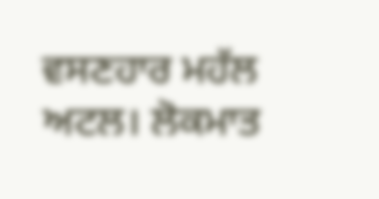ਵਸਣਹਾਰ ਮਹੱਲ ਅਟਲ। ਲੋਕਮਾਤ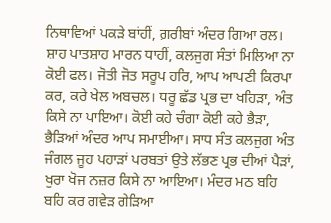ਨਿਥਾਵਿਆਂ ਪਕੜੇ ਬਾਂਹੀਂ, ਗ਼ਰੀਬਾਂ ਅੰਦਰ ਗਿਆ ਰਲ। ਸ਼ਾਹ ਪਾਤਸ਼ਾਹ ਮਾਰਨ ਧਾਹੀਂ, ਕਲਜੁਗ ਸੰਤਾਂ ਮਿਲਿਆ ਨਾ ਕੋਈ ਫਲ। ਜੋਤੀ ਜੋਤ ਸਰੂਪ ਹਰਿ, ਆਪ ਆਪਣੀ ਕਿਰਪਾ ਕਰ, ਕਰੇ ਖੇਲ ਅਬਚਲ। ਧਰੂ ਛੱਡ ਪ੍ਰਭ ਦਾ ਖਹਿੜਾ, ਅੰਤ ਕਿਸੇ ਨਾ ਪਾਇਆ। ਕੋਈ ਕਹੇ ਚੰਗਾ ਕੋਈ ਕਹੇ ਭੈੜਾ, ਭੈੜਿਆਂ ਅੰਦਰ ਆਪ ਸਮਾਈਆ। ਸਾਧ ਸੰਤ ਕਲਜੁਗ ਅੰਤ ਜੰਗਲ ਜੂਹ ਪਹਾੜਾਂ ਪਰਬਤਾਂ ਉਤੇ ਲੱਭਣ ਪ੍ਰਭ ਦੀਆਂ ਪੈੜਾਂ, ਖੁਰਾ ਖੋਜ ਨਜ਼ਰ ਕਿਸੇ ਨਾ ਆਇਆ। ਮੰਦਰ ਮਠ ਬਹਿ ਬਹਿ ਕਰ ਗਵੇੜ ਗੇੜਿਆ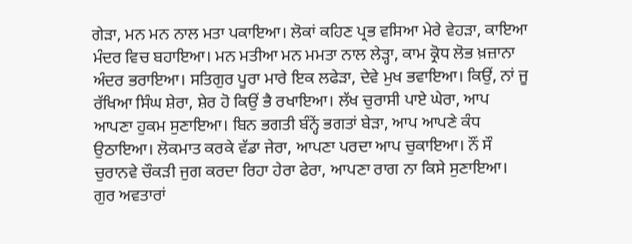ਗੇੜਾ, ਮਨ ਮਨ ਨਾਲ ਮਤਾ ਪਕਾਇਆ। ਲੋਕਾਂ ਕਹਿਣ ਪ੍ਰਭ ਵਸਿਆ ਮੇਰੇ ਵੇਹੜਾ, ਕਾਇਆ ਮੰਦਰ ਵਿਚ ਬਹਾਇਆ। ਮਨ ਮਤੀਆ ਮਨ ਮਮਤਾ ਨਾਲ ਲੇੜ੍ਹਾ, ਕਾਮ ਕ੍ਰੋਧ ਲੋਭ ਖ਼ਜ਼ਾਨਾ ਅੰਦਰ ਭਰਾਇਆ। ਸਤਿਗੁਰ ਪੂਰਾ ਮਾਰੇ ਇਕ ਲਫੇੜਾ, ਦੇਵੇ ਮੁਖ ਭਵਾਇਆ। ਕਿਉਂ, ਨਾਂ ਜੂ ਰੱਖਿਆ ਸਿੰਘ ਸ਼ੇਰਾ, ਸ਼ੇਰ ਹੋ ਕਿਉਂ ਭੈ ਰਖਾਇਆ। ਲੱਖ ਚੁਰਾਸੀ ਪਾਏ ਘੇਰਾ, ਆਪ ਆਪਣਾ ਹੁਕਮ ਸੁਣਾਇਆ। ਬਿਨ ਭਗਤੀ ਬੰਨ੍ਹੇਂ ਭਗਤਾਂ ਬੇੜਾ, ਆਪ ਆਪਣੇ ਕੰਧ ਉਠਾਇਆ। ਲੋਕਮਾਤ ਕਰਕੇ ਵੱਡਾ ਜੇਰਾ, ਆਪਣਾ ਪਰਦਾ ਆਪ ਚੁਕਾਇਆ। ਨੌਂ ਸੌ ਚੁਰਾਨਵੇ ਚੌਕੜੀ ਜੁਗ ਕਰਦਾ ਰਿਹਾ ਹੇਰਾ ਫੇਰਾ, ਆਪਣਾ ਰਾਗ ਨਾ ਕਿਸੇ ਸੁਣਾਇਆ। ਗੁਰ ਅਵਤਾਰਾਂ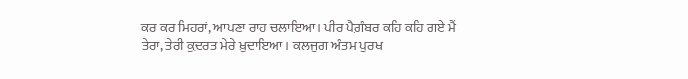ਕਰ ਕਰ ਮਿਹਰਾਂ, ਆਪਣਾ ਰਾਹ ਚਲਾਇਆ। ਪੀਰ ਪੈਗ਼ੰਬਰ ਕਹਿ ਕਹਿ ਗਏ ਮੈਂ ਤੇਰਾ, ਤੇਰੀ ਕ਼ੁਦਰਤ ਮੇਰੇ ਖ਼ੁਦਾਇਆ । ਕਲਜੁਗ ਅੰਤਮ ਪੁਰਖ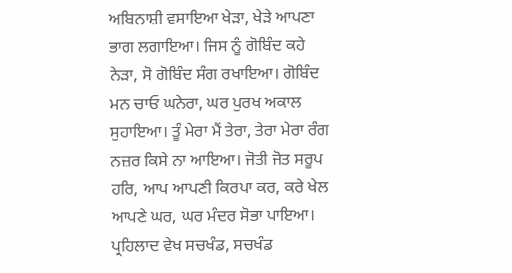ਅਬਿਨਾਸ਼ੀ ਵਸਾਇਆ ਖੇੜਾ, ਖੇੜੇ ਆਪਣਾ ਭਾਗ ਲਗਾਇਆ। ਜਿਸ ਨੂੰ ਗੋਬਿੰਦ ਕਹੇ ਨੇੜਾ, ਸੋ ਗੋਬਿੰਦ ਸੰਗ ਰਖਾਇਆ। ਗੋਬਿੰਦ ਮਨ ਚਾਓ ਘਨੇਰਾ, ਘਰ ਪੁਰਖ ਅਕਾਲ ਸੁਹਾਇਆ। ਤੂੰ ਮੇਰਾ ਮੈਂ ਤੇਰਾ, ਤੇਰਾ ਮੇਰਾ ਰੰਗ ਨਜ਼ਰ ਕਿਸੇ ਨਾ ਆਇਆ। ਜੋਤੀ ਜੋਤ ਸਰੂਪ ਹਰਿ, ਆਪ ਆਪਣੀ ਕਿਰਪਾ ਕਰ, ਕਰੇ ਖੇਲ ਆਪਣੇ ਘਰ, ਘਰ ਮੰਦਰ ਸੋਭਾ ਪਾਇਆ। ਪ੍ਰਹਿਲਾਦ ਵੇਖ ਸਚਖੰਡ, ਸਚਖੰਡ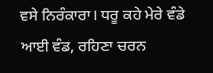ਵਸੇ ਨਿਰੰਕਾਰਾ। ਧਰੂ ਕਹੇ ਮੇਰੇ ਵੰਡੇ ਆਈ ਵੰਡ, ਰਹਿਣਾ ਚਰਨ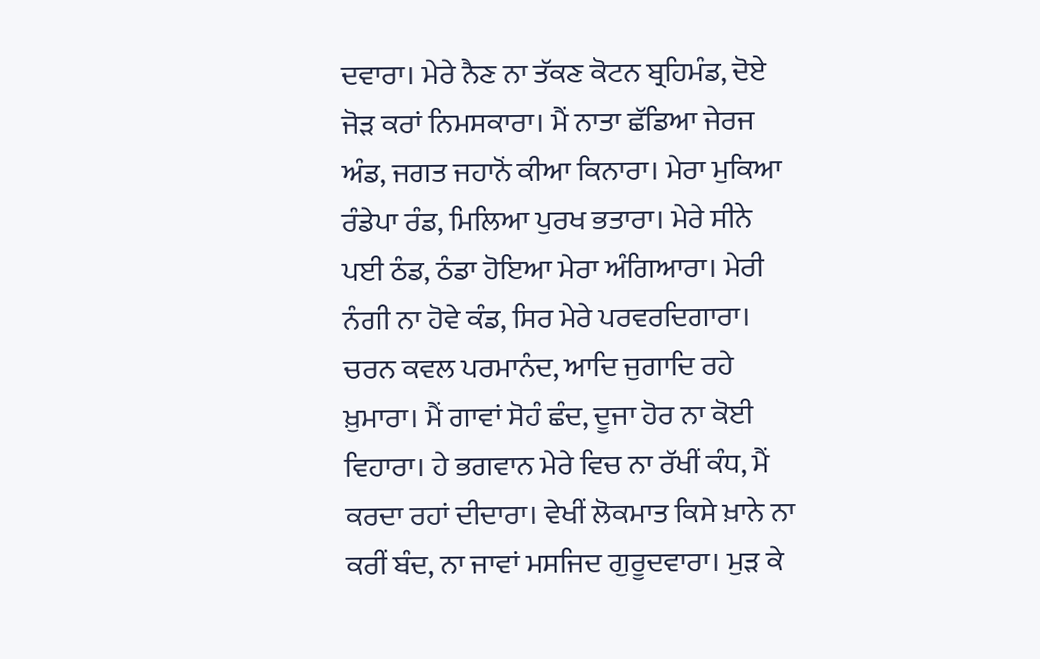ਦਵਾਰਾ। ਮੇਰੇ ਨੈਣ ਨਾ ਤੱਕਣ ਕੋਟਨ ਬ੍ਰਹਿਮੰਡ, ਦੋਏ ਜੋੜ ਕਰਾਂ ਨਿਮਸਕਾਰਾ। ਮੈਂ ਨਾਤਾ ਛੱਡਿਆ ਜੇਰਜ ਅੰਡ, ਜਗਤ ਜਹਾਨੋਂ ਕੀਆ ਕਿਨਾਰਾ। ਮੇਰਾ ਮੁਕਿਆ ਰੰਡੇਪਾ ਰੰਡ, ਮਿਲਿਆ ਪੁਰਖ ਭਤਾਰਾ। ਮੇਰੇ ਸੀਨੇ ਪਈ ਠੰਡ, ਠੰਡਾ ਹੋਇਆ ਮੇਰਾ ਅੰਗਿਆਰਾ। ਮੇਰੀ ਨੰਗੀ ਨਾ ਹੋਵੇ ਕੰਡ, ਸਿਰ ਮੇਰੇ ਪਰਵਰਦਿਗਾਰਾ। ਚਰਨ ਕਵਲ ਪਰਮਾਨੰਦ, ਆਦਿ ਜੁਗਾਦਿ ਰਹੇ ਖ਼ੁਮਾਰਾ। ਮੈਂ ਗਾਵਾਂ ਸੋਹੰ ਛੰਦ, ਦੂਜਾ ਹੋਰ ਨਾ ਕੋਈ ਵਿਹਾਰਾ। ਹੇ ਭਗਵਾਨ ਮੇਰੇ ਵਿਚ ਨਾ ਰੱਖੀਂ ਕੰਧ, ਮੈਂ ਕਰਦਾ ਰਹਾਂ ਦੀਦਾਰਾ। ਵੇਖੀਂ ਲੋਕਮਾਤ ਕਿਸੇ ਖ਼ਾਨੇ ਨਾ ਕਰੀਂ ਬੰਦ, ਨਾ ਜਾਵਾਂ ਮਸਜਿਦ ਗੁਰੂਦਵਾਰਾ। ਮੁੜ ਕੇ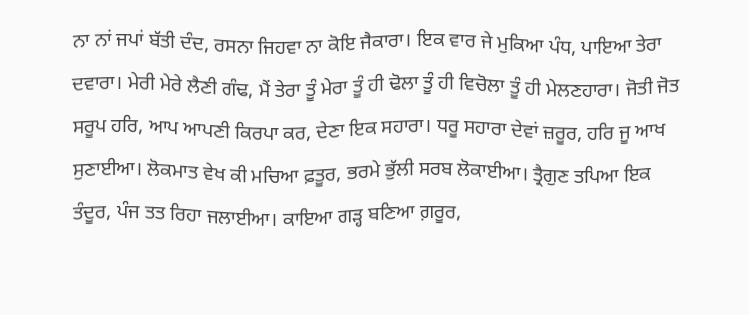ਨਾ ਨਾਂ ਜਪਾਂ ਬੱਤੀ ਦੰਦ, ਰਸਨਾ ਜਿਹਵਾ ਨਾ ਕੋਇ ਜੈਕਾਰਾ। ਇਕ ਵਾਰ ਜੇ ਮੁਕਿਆ ਪੰਧ, ਪਾਇਆ ਤੇਰਾ ਦਵਾਰਾ। ਮੇਰੀ ਮੇਰੇ ਲੈਣੀ ਗੰਢ, ਮੈਂ ਤੇਰਾ ਤੂੰ ਮੇਰਾ ਤੂੰ ਹੀ ਢੋਲਾ ਤੂੰ ਹੀ ਵਿਚੋਲਾ ਤੂੰ ਹੀ ਮੇਲਣਹਾਰਾ। ਜੋਤੀ ਜੋਤ ਸਰੂਪ ਹਰਿ, ਆਪ ਆਪਣੀ ਕਿਰਪਾ ਕਰ, ਦੇਣਾ ਇਕ ਸਹਾਰਾ। ਧਰੂ ਸਹਾਰਾ ਦੇਵਾਂ ਜ਼ਰੂਰ, ਹਰਿ ਜੂ ਆਖ ਸੁਣਾਈਆ। ਲੋਕਮਾਤ ਵੇਖ ਕੀ ਮਚਿਆ ਫ਼ਤੂਰ, ਭਰਮੇ ਭੁੱਲੀ ਸਰਬ ਲੋਕਾਈਆ। ਤ੍ਰੈਗੁਣ ਤਪਿਆ ਇਕ ਤੰਦੂਰ, ਪੰਜ ਤਤ ਰਿਹਾ ਜਲਾਈਆ। ਕਾਇਆ ਗੜ੍ਹ ਬਣਿਆ ਗ਼ਰੂਰ,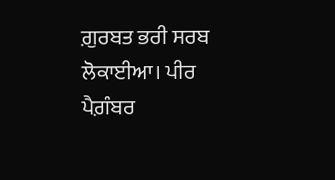ਗ਼ੁਰਬਤ ਭਰੀ ਸਰਬ ਲੋਕਾਈਆ। ਪੀਰ ਪੈਗ਼ੰਬਰ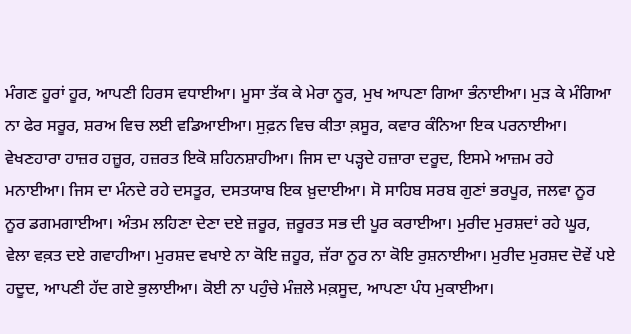ਮੰਗਣ ਹੂਰਾਂ ਹੂਰ, ਆਪਣੀ ਹਿਰਸ ਵਧਾਈਆ। ਮੂਸਾ ਤੱਕ ਕੇ ਮੇਰਾ ਨੂਰ, ਮੁਖ ਆਪਣਾ ਗਿਆ ਭੰਨਾਈਆ। ਮੁੜ ਕੇ ਮੰਗਿਆ ਨਾ ਫੇਰ ਸਰੂਰ, ਸ਼ਰਅ ਵਿਚ ਲਈ ਵਡਿਆਈਆ। ਸੁਫ਼ਨ ਵਿਚ ਕੀਤਾ ਕ਼ਸੂਰ, ਕਵਾਰ ਕੰਨਿਆ ਇਕ ਪਰਨਾਈਆ। ਵੇਖਣਹਾਰਾ ਹਾਜ਼ਰ ਹਜ਼ੂਰ, ਹਜ਼ਰਤ ਇਕੋ ਸ਼ਹਿਨਸ਼ਾਹੀਆ। ਜਿਸ ਦਾ ਪੜ੍ਹਦੇ ਹਜ਼ਾਰਾ ਦਰੂਦ, ਇਸਮੇ ਆਜ਼ਮ ਰਹੇ ਮਨਾਈਆ। ਜਿਸ ਦਾ ਮੰਨਦੇ ਰਹੇ ਦਸਤੂਰ, ਦਸਤਯਾਬ ਇਕ ਖ਼ੁਦਾਈਆ। ਸੋ ਸਾਹਿਬ ਸਰਬ ਗੁਣਾਂ ਭਰਪੂਰ, ਜਲਵਾ ਨੂਰ ਨੂਰ ਡਗਮਗਾਈਆ। ਅੰਤਮ ਲਹਿਣਾ ਦੇਣਾ ਦਏ ਜ਼ਰੂਰ, ਜ਼ਰੂਰਤ ਸਭ ਦੀ ਪੂਰ ਕਰਾਈਆ। ਮੁਰੀਦ ਮੁਰਸ਼ਦਾਂ ਰਹੇ ਘੂਰ, ਵੇਲਾ ਵਕ਼ਤ ਦਏ ਗਵਾਹੀਆ। ਮੁਰਸ਼ਦ ਵਖਾਏ ਨਾ ਕੋਇ ਜ਼ਹੂਰ, ਜ਼ੱਰਾ ਨੂਰ ਨਾ ਕੋਇ ਰੁਸ਼ਨਾਈਆ। ਮੁਰੀਦ ਮੁਰਸ਼ਦ ਦੋਵੇਂ ਪਏ ਹਦੂਦ, ਆਪਣੀ ਹੱਦ ਗਏ ਭੁਲਾਈਆ। ਕੋਈ ਨਾ ਪਹੁੰਚੇ ਮੰਜ਼ਲੇ ਮਕ਼ਸੂਦ, ਆਪਣਾ ਪੰਧ ਮੁਕਾਈਆ।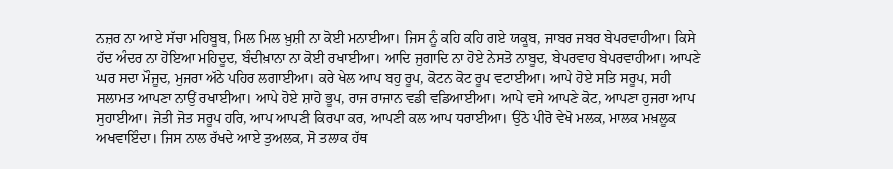ਨਜ਼ਰ ਨਾ ਆਏ ਸੱਚਾ ਮਹਿਬੂਬ, ਮਿਲ ਮਿਲ ਖ਼ੁਸ਼ੀ ਨਾ ਕੋਈ ਮਨਾਈਆ। ਜਿਸ ਨੂੰ ਕਹਿ ਕਹਿ ਗਏ ਯਕੂਬ, ਜਾਬਰ ਜਬਰ ਬੇਪਰਵਾਹੀਆ। ਕਿਸੇ ਹੱਦ ਅੰਦਰ ਨਾ ਹੋਇਆ ਮਹਿਦੂਦ, ਬੰਦੀਖ਼ਾਨਾ ਨਾ ਕੋਈ ਰਖਾਈਆ। ਆਦਿ ਜੁਗਾਦਿ ਨਾ ਹੋਏ ਨੇਸਤੋ ਨਾਬੂਦ, ਬੇਪਰਵਾਹ ਬੇਪਰਵਾਹੀਆ। ਆਪਣੇ ਘਰ ਸਦਾ ਮੌਜੂਦ, ਮੁਜਰਾ ਅੱਠੇ ਪਹਿਰ ਲਗਾਈਆ। ਕਰੇ ਖੇਲ ਆਪ ਬਹੁ ਰੂਪ, ਕੋਟਨ ਕੋਟ ਰੂਪ ਵਟਾਈਆ। ਆਪੇ ਹੋਏ ਸਤਿ ਸਰੂਪ, ਸਹੀ ਸਲਾਮਤ ਆਪਣਾ ਨਾਉਂ ਰਖਾਈਆ। ਆਪੇ ਹੋਏ ਸ਼ਾਹੋ ਭੂਪ, ਰਾਜ ਰਾਜਾਨ ਵਡੀ ਵਡਿਆਈਆ। ਆਪੇ ਵਸੇ ਆਪਣੇ ਕੋਟ, ਆਪਣਾ ਹੁਜਰਾ ਆਪ ਸੁਹਾਈਆ। ਜੋਤੀ ਜੋਤ ਸਰੂਪ ਹਰਿ, ਆਪ ਆਪਣੀ ਕਿਰਪਾ ਕਰ, ਆਪਣੀ ਕਲ ਆਪ ਧਰਾਈਆ। ਉਠੋ ਪੀਰੋ ਵੇਖੋ ਮਲਕ, ਮਾਲਕ ਮਖ਼ਲੂਕ ਅਖਵਾਇੰਦਾ। ਜਿਸ ਨਾਲ ਰੱਖਦੇ ਆਏ ਤੁਅਲਕ, ਸੋ ਤਲਾਕ ਹੱਥ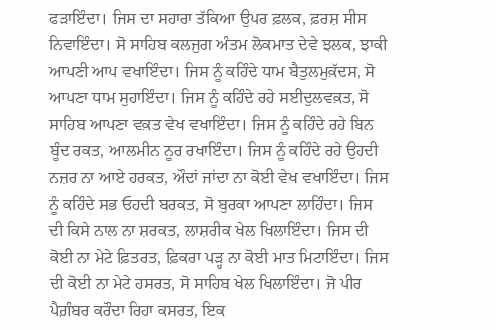ਫੜਾਇੰਦਾ। ਜਿਸ ਦਾ ਸਹਾਰਾ ਤੱਕਿਆ ਉਪਰ ਫ਼ਲਕ, ਫ਼ਰਸ਼ ਸੀਸ ਨਿਵਾਇੰਦਾ। ਸੋ ਸਾਹਿਬ ਕਲਜੁਗ ਅੰਤਮ ਲੋਕਮਾਤ ਦੇਵੇ ਝਲਕ, ਝਾਕੀ ਆਪਣੀ ਆਪ ਵਖਾਇੰਦਾ। ਜਿਸ ਨੂੰ ਕਹਿੰਦੇ ਧਾਮ ਬੈਤੁਲਮੁਕ਼ੱਦਸ, ਸੋ ਆਪਣਾ ਧਾਮ ਸੁਹਾਇੰਦਾ। ਜਿਸ ਨੂੰ ਕਹਿੰਦੇ ਰਹੇ ਸਈਦੁਲਵਕ਼ਤ, ਸੋ ਸਾਹਿਬ ਆਪਣਾ ਵਕ਼ਤ ਵੇਖ ਵਖਾਇੰਦਾ। ਜਿਸ ਨੂੰ ਕਹਿੰਦੇ ਰਹੇ ਬਿਨ ਬੂੰਦ ਰਕਤ, ਆਲਮੀਨ ਨੂਰ ਰਖਾਇੰਦਾ। ਜਿਸ ਨੂੰ ਕਹਿੰਦੇ ਰਹੇ ਉਹਦੀ ਨਜ਼ਰ ਨਾ ਆਏ ਹਰਕਤ, ਔਦਾਂ ਜਾਂਦਾ ਨਾ ਕੋਈ ਵੇਖ ਵਖਾਇੰਦਾ। ਜਿਸ ਨੂੰ ਕਹਿੰਦੇ ਸਭ ਓਹਦੀ ਬਰਕਤ, ਸੋ ਬੁਰਕਾ ਆਪਣਾ ਲਾਹਿੰਦਾ। ਜਿਸ ਦੀ ਕਿਸੇ ਨਾਲ ਨਾ ਸ਼ਰਕਤ, ਲਾਸ਼ਰੀਕ ਖੇਲ ਖਿਲਾਇੰਦਾ। ਜਿਸ ਦੀ ਕੋਈ ਨਾ ਮੇਟੇ ਫ਼ਿਤਰਤ, ਫ਼ਿਕਰਾ ਪੜ੍ਹ ਨਾ ਕੋਈ ਮਾਤ ਮਿਟਾਇੰਦਾ। ਜਿਸ ਦੀ ਕੋਈ ਨਾ ਮੇਟੇ ਹਸਰਤ, ਸੋ ਸਾਹਿਬ ਖੇਲ ਖਿਲਾਇੰਦਾ। ਜੋ ਪੀਰ ਪੈਗ਼ੰਬਰ ਕਰੌਦਾ ਰਿਹਾ ਕਸਰਤ, ਇਕ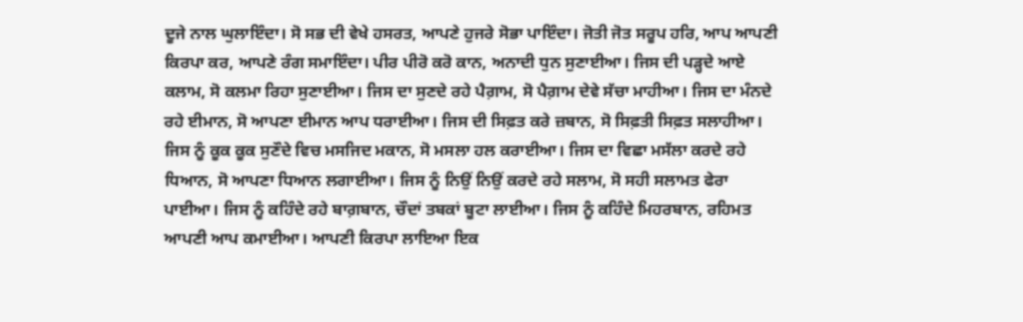ਦੂਜੇ ਨਾਲ ਘੁਲਾਇੰਦਾ। ਸੋ ਸਭ ਦੀ ਵੇਖੇ ਹਸਰਤ, ਆਪਣੇ ਹੁਜਰੇ ਸੋਭਾ ਪਾਇੰਦਾ। ਜੋਤੀ ਜੋਤ ਸਰੂਪ ਹਰਿ, ਆਪ ਆਪਣੀ ਕਿਰਪਾ ਕਰ, ਆਪਣੇ ਰੰਗ ਸਮਾਇੰਦਾ। ਪੀਰ ਪੀਰੋ ਕਰੋ ਕਾਨ, ਅਨਾਦੀ ਧੁਨ ਸੁਣਾਈਆ। ਜਿਸ ਦੀ ਪੜ੍ਹਦੇ ਆਏ ਕਲਾਮ, ਸੋ ਕਲਮਾ ਰਿਹਾ ਸੁਣਾਈਆ। ਜਿਸ ਦਾ ਸੁਣਦੇ ਰਹੇ ਪੈਗ਼ਾਮ, ਸੋ ਪੈਗ਼ਾਮ ਦੇਵੇ ਸੱਚਾ ਮਾਹੀਆ। ਜਿਸ ਦਾ ਮੰਨਦੇ ਰਹੇ ਈਮਾਨ, ਸੋ ਆਪਣਾ ਈਮਾਨ ਆਪ ਧਰਾਈਆ। ਜਿਸ ਦੀ ਸਿਫ਼ਤ ਕਰੇ ਜ਼ਬਾਨ, ਸੋ ਸਿਫ਼ਤੀ ਸਿਫ਼ਤ ਸਲਾਹੀਆ। ਜਿਸ ਨੂੰ ਕੂਕ ਕੂਕ ਸੁਣੌਦੇ ਵਿਚ ਮਸਜਿਦ ਮਕਾਨ, ਸੋ ਮਸਲਾ ਹਲ ਕਰਾਈਆ। ਜਿਸ ਦਾ ਵਿਛਾ ਮਸੱਲਾ ਕਰਦੇ ਰਹੇ ਧਿਆਨ, ਸੋ ਆਪਣਾ ਧਿਆਨ ਲਗਾਈਆ। ਜਿਸ ਨੂੰ ਨਿਉਂ ਨਿਉਂ ਕਰਦੇ ਰਹੇ ਸਲਾਮ, ਸੋ ਸਹੀ ਸਲਾਮਤ ਫੇਰਾ ਪਾਈਆ। ਜਿਸ ਨੂੰ ਕਹਿੰਦੇ ਰਹੇ ਬਾਗ਼ਬਾਨ, ਚੌਦਾਂ ਤਬਕਾਂ ਬੂਟਾ ਲਾਈਆ। ਜਿਸ ਨੂੰ ਕਹਿੰਦੇ ਮਿਹਰਬਾਨ, ਰਹਿਮਤ ਆਪਣੀ ਆਪ ਕਮਾਈਆ। ਆਪਣੀ ਕਿਰਪਾ ਲਾਇਆ ਇਕ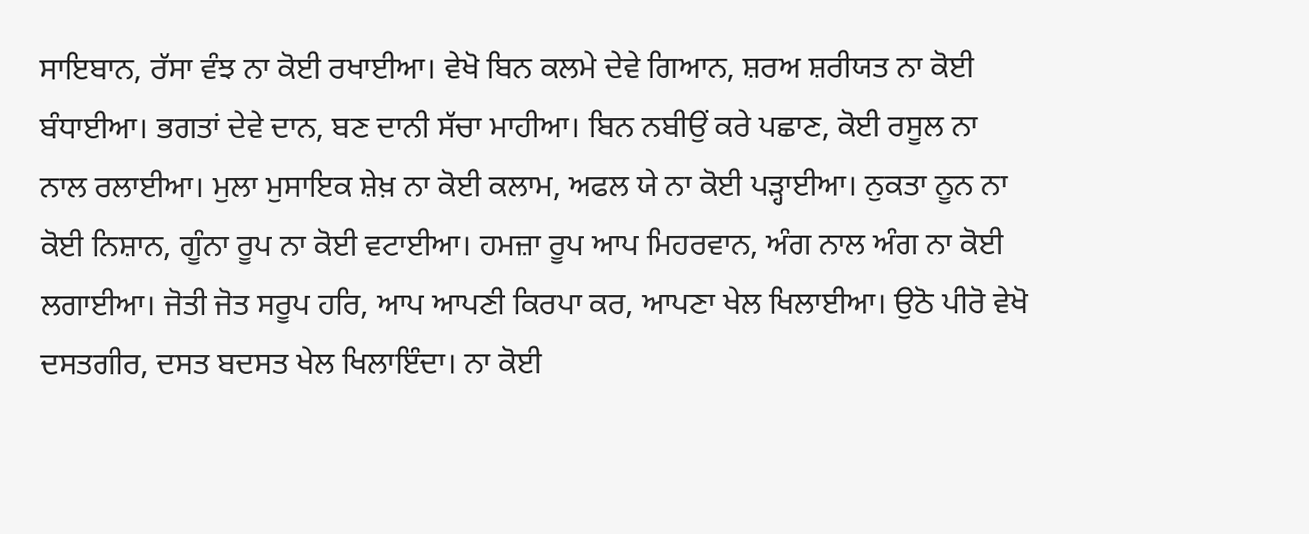ਸਾਇਬਾਨ, ਰੱਸਾ ਵੰਝ ਨਾ ਕੋਈ ਰਖਾਈਆ। ਵੇਖੋ ਬਿਨ ਕਲਮੇ ਦੇਵੇ ਗਿਆਨ, ਸ਼ਰਅ ਸ਼ਰੀਯਤ ਨਾ ਕੋਈ ਬੰਧਾਈਆ। ਭਗਤਾਂ ਦੇਵੇ ਦਾਨ, ਬਣ ਦਾਨੀ ਸੱਚਾ ਮਾਹੀਆ। ਬਿਨ ਨਬੀਉਂ ਕਰੇ ਪਛਾਣ, ਕੋਈ ਰਸੂਲ ਨਾ ਨਾਲ ਰਲਾਈਆ। ਮੁਲਾ ਮੁਸਾਇਕ ਸ਼ੇਖ਼ ਨਾ ਕੋਈ ਕਲਾਮ, ਅਫਲ ਯੇ ਨਾ ਕੋਈ ਪੜ੍ਹਾਈਆ। ਨੁਕਤਾ ਨੂਨ ਨਾ ਕੋਈ ਨਿਸ਼ਾਨ, ਗੂੰਨਾ ਰੂਪ ਨਾ ਕੋਈ ਵਟਾਈਆ। ਹਮਜ਼ਾ ਰੂਪ ਆਪ ਮਿਹਰਵਾਨ, ਅੰਗ ਨਾਲ ਅੰਗ ਨਾ ਕੋਈ ਲਗਾਈਆ। ਜੋਤੀ ਜੋਤ ਸਰੂਪ ਹਰਿ, ਆਪ ਆਪਣੀ ਕਿਰਪਾ ਕਰ, ਆਪਣਾ ਖੇਲ ਖਿਲਾਈਆ। ਉਠੋ ਪੀਰੋ ਵੇਖੋ ਦਸਤਗੀਰ, ਦਸਤ ਬਦਸਤ ਖੇਲ ਖਿਲਾਇੰਦਾ। ਨਾ ਕੋਈ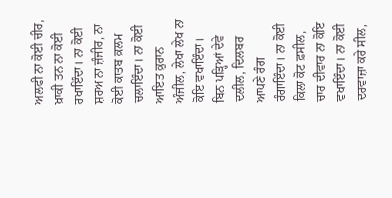ਅਲਫੀ ਨਾ ਕੋਈ ਚੀਰ, ਖ਼ਾਕੀ ਤਨ ਨਾ ਕੋਈ ਰਖਾਇੰਦਾ। ਨਾ ਕੋਈ ਸ਼ਰਅ ਨਾ ਜ਼ੰਜੀਰ, ਨਾ ਕੋਈ ਕਾਤਬ ਕ਼ਲਮ ਚਲਾਇੰਦਾ। ਨਾ ਕੋਈ ਆਇਤ ਕ਼ੁਰਾਨ ਅੰਜੀਲ, ਲੇਖਾ ਲੇਖ ਨਾ ਕੋਇ ਵਖਾਇੰਦਾ। ਬਿਨ ਪੜ੍ਹਿਆਂ ਦੇਵੇ ਦਲੀਲ, ਦਿਲਬਰ ਆਪਣੇ ਰੰਗ ਰੰਗਾਇੰਦਾ। ਨਾ ਕੋਈ ਕਿਲਾ ਕੋਟ ਫ਼ਸੀਲ, ਚਾਰ ਦੀਵਾਰ ਨਾ ਕੋਇ ਵਖਾਇੰਦਾ। ਨਾ ਕੋਈ ਦਰਵਾਜ਼ਾ ਕਰੇ ਸੀਲ,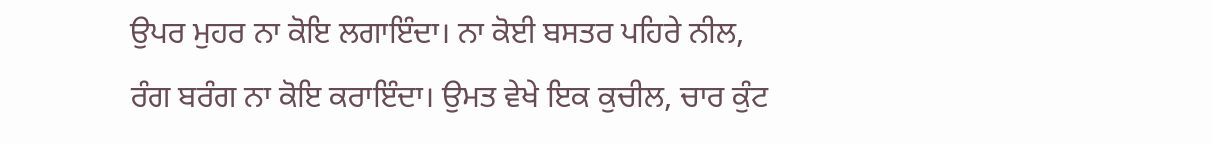ਉਪਰ ਮੁਹਰ ਨਾ ਕੋਇ ਲਗਾਇੰਦਾ। ਨਾ ਕੋਈ ਬਸਤਰ ਪਹਿਰੇ ਨੀਲ, ਰੰਗ ਬਰੰਗ ਨਾ ਕੋਇ ਕਰਾਇੰਦਾ। ਉਮਤ ਵੇਖੇ ਇਕ ਕੁਚੀਲ, ਚਾਰ ਕੁੰਟ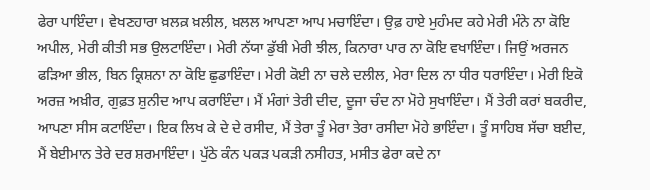ਫੇਰਾ ਪਾਇੰਦਾ। ਵੇਖਣਹਾਰਾ ਖ਼ਲਕ਼ ਖ਼ਲੀਲ, ਖ਼ਲਲ ਆਪਣਾ ਆਪ ਮਚਾਇੰਦਾ। ਉਫ਼ ਹਾਏ ਮੁਹੰਮਦ ਕਹੇ ਮੇਰੀ ਮੰਨੇ ਨਾ ਕੋਇ ਅਪੀਲ, ਮੇਰੀ ਕੀਤੀ ਸਭ ਉਲਟਾਇੰਦਾ। ਮੇਰੀ ਨੱਯਾ ਡੁੱਬੀ ਮੇਰੀ ਝੀਲ, ਕਿਨਾਰਾ ਪਾਰ ਨਾ ਕੋਇ ਵਖਾਇੰਦਾ। ਜਿਉਂ ਅਰਜਨ ਫੜਿਆ ਭੀਲ, ਬਿਨ ਕ੍ਰਿਸ਼ਨਾ ਨਾ ਕੋਇ ਛੁਡਾਇੰਦਾ। ਮੇਰੀ ਕੋਈ ਨਾ ਚਲੇ ਦਲੀਲ, ਮੇਰਾ ਦਿਲ ਨਾ ਧੀਰ ਧਰਾਇੰਦਾ। ਮੇਰੀ ਇਕੋ ਅਰਜ਼ ਅਖ਼ੀਰ, ਗੁਫ਼ਤ ਸ਼ੁਨੀਦ ਆਪ ਕਰਾਇੰਦਾ। ਮੈਂ ਮੰਗਾਂ ਤੇਰੀ ਦੀਦ, ਦੂਜਾ ਚੰਦ ਨਾ ਮੋਹੇ ਸੁਖਾਇੰਦਾ। ਮੈਂ ਤੇਰੀ ਕਰਾਂ ਬਕਰੀਦ, ਆਪਣਾ ਸੀਸ ਕਟਾਇੰਦਾ। ਇਕ ਲਿਖ ਕੇ ਦੇ ਦੇ ਰਸੀਦ, ਮੈਂ ਤੇਰਾ ਤੂੰ ਮੇਰਾ ਤੇਰਾ ਰਸੀਦਾ ਮੋਹੇ ਭਾਇੰਦਾ। ਤੂੰ ਸਾਹਿਬ ਸੱਚਾ ਬਈਦ, ਮੈਂ ਬੇਈਮਾਨ ਤੇਰੇ ਦਰ ਸ਼ਰਮਾਇੰਦਾ। ਪੁੱਠੇ ਕੰਨ ਪਕੜ ਪਕੜੀ ਨਸੀਹਤ, ਮਸੀਤ ਫੇਰਾ ਕਦੇ ਨਾ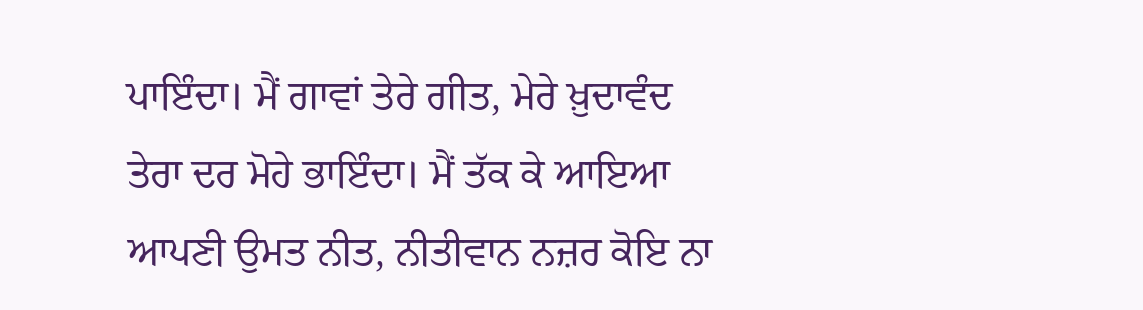ਪਾਇੰਦਾ। ਮੈਂ ਗਾਵਾਂ ਤੇਰੇ ਗੀਤ, ਮੇਰੇ ਖ਼ੁਦਾਵੰਦ ਤੇਰਾ ਦਰ ਮੋਹੇ ਭਾਇੰਦਾ। ਮੈਂ ਤੱਕ ਕੇ ਆਇਆ ਆਪਣੀ ਉਮਤ ਨੀਤ, ਨੀਤੀਵਾਨ ਨਜ਼ਰ ਕੋਇ ਨਾ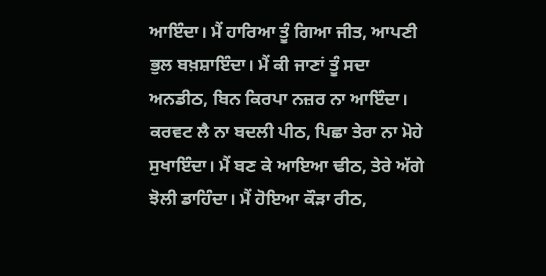ਆਇੰਦਾ। ਮੈਂ ਹਾਰਿਆ ਤੂੰ ਗਿਆ ਜੀਤ, ਆਪਣੀ ਭੁਲ ਬਖ਼ਸ਼ਾਇੰਦਾ। ਮੈਂ ਕੀ ਜਾਣਾਂ ਤੂੰ ਸਦਾ ਅਨਡੀਠ, ਬਿਨ ਕਿਰਪਾ ਨਜ਼ਰ ਨਾ ਆਇੰਦਾ। ਕਰਵਟ ਲੈ ਨਾ ਬਦਲੀ ਪੀਠ, ਪਿਛਾ ਤੇਰਾ ਨਾ ਮੋਹੇ ਸੁਖਾਇੰਦਾ। ਮੈਂ ਬਣ ਕੇ ਆਇਆ ਢੀਠ, ਤੇਰੇ ਅੱਗੇ ਝੋਲੀ ਡਾਹਿੰਦਾ। ਮੈਂ ਹੋਇਆ ਕੌੜਾ ਰੀਠ,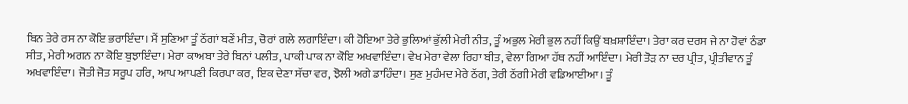ਬਿਨ ਤੇਰੇ ਰਸ ਨਾ ਕੋਇ ਭਰਾਇੰਦਾ। ਮੈਂ ਸੁਣਿਆ ਤੂੰ ਠੱਗਾਂ ਬਣੇਂ ਮੀਤ, ਚੋਰਾਂ ਗਲੇ ਲਗਾਇੰਦਾ। ਕੀ ਹੋਇਆ ਤੇਰੇ ਭੁਲਿਆਂ ਭੁੱਲੀ ਮੇਰੀ ਨੀਤ, ਤੂੰ ਅਭੁਲ ਮੇਰੀ ਭੁਲ ਨਹੀਂ ਕਿਉਂ ਬਖ਼ਸ਼ਾਇੰਦਾ। ਤੇਰਾ ਕਰ ਦਰਸ ਜੇ ਨਾ ਹੋਵਾਂ ਠੰਡਾ ਸੀਤ, ਮੇਰੀ ਅਗਨ ਨਾ ਕੋਇ ਬੁਝਾਇੰਦਾ। ਮੇਰਾ ਕਾਅਬਾ ਤੇਰੇ ਬਿਨਾਂ ਪਲੀਤ, ਪਾਕੀ ਪਾਕ ਨਾ ਕੋਇ ਅਖਵਾਇੰਦਾ। ਵੇਖ ਮੇਰਾ ਵੇਲਾ ਰਿਹਾ ਬੀਤ, ਵੇਲਾ ਗਿਆ ਹੱਥ ਨਹੀਂ ਆਇੰਦਾ। ਮੇਰੀ ਤੋੜ ਨਾ ਦਰ ਪ੍ਰੀਤ, ਪ੍ਰੀਤੀਵਾਨ ਤੂੰ ਅਖਵਾਇੰਦਾ। ਜੋਤੀ ਜੋਤ ਸਰੂਪ ਹਰਿ, ਆਪ ਆਪਣੀ ਕਿਰਪਾ ਕਰ, ਇਕ ਦੇਣਾ ਸੱਚਾ ਵਰ, ਝੋਲੀ ਅਗੇ ਡਾਹਿੰਦਾ। ਸੁਣ ਮੁਹੰਮਦ ਮੇਰੇ ਠੱਗ, ਤੇਰੀ ਠੱਗੀ ਮੇਰੀ ਵਡਿਆਈਆ। ਤੂੰ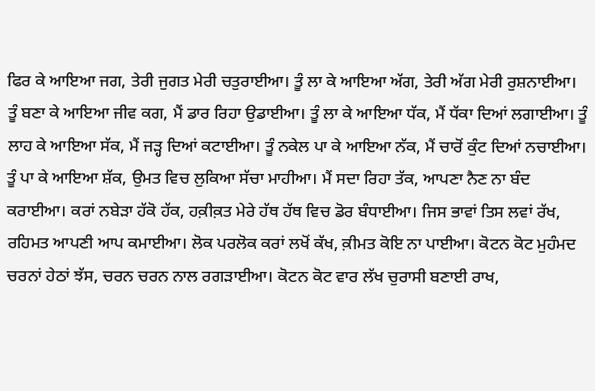ਫਿਰ ਕੇ ਆਇਆ ਜਗ, ਤੇਰੀ ਜੁਗਤ ਮੇਰੀ ਚਤੁਰਾਈਆ। ਤੂੰ ਲਾ ਕੇ ਆਇਆ ਅੱਗ, ਤੇਰੀ ਅੱਗ ਮੇਰੀ ਰੁਸ਼ਨਾਈਆ। ਤੂੰ ਬਣਾ ਕੇ ਆਇਆ ਜੀਵ ਕਗ, ਮੈਂ ਡਾਰ ਰਿਹਾ ਉਡਾਈਆ। ਤੂੰ ਲਾ ਕੇ ਆਇਆ ਧੱਕ, ਮੈਂ ਧੱਕਾ ਦਿਆਂ ਲਗਾਈਆ। ਤੂੰ ਲਾਹ ਕੇ ਆਇਆ ਸੱਕ, ਮੈਂ ਜੜ੍ਹ ਦਿਆਂ ਕਟਾਈਆ। ਤੂੰ ਨਕੇਲ ਪਾ ਕੇ ਆਇਆ ਨੱਕ, ਮੈਂ ਚਾਰੋਂ ਕੁੰਟ ਦਿਆਂ ਨਚਾਈਆ। ਤੂੰ ਪਾ ਕੇ ਆਇਆ ਸ਼ੱਕ, ਉਮਤ ਵਿਚ ਲੁਕਿਆ ਸੱਚਾ ਮਾਹੀਆ। ਮੈਂ ਸਦਾ ਰਿਹਾ ਤੱਕ, ਆਪਣਾ ਨੈਣ ਨਾ ਬੰਦ ਕਰਾਈਆ। ਕਰਾਂ ਨਬੇੜਾ ਹੱਕੋ ਹੱਕ, ਹਕ਼ੀਕ਼ਤ ਮੇਰੇ ਹੱਥ ਹੱਥ ਵਿਚ ਡੋਰ ਬੰਧਾਈਆ। ਜਿਸ ਭਾਵਾਂ ਤਿਸ ਲਵਾਂ ਰੱਖ, ਰਹਿਮਤ ਆਪਣੀ ਆਪ ਕਮਾਈਆ। ਲੋਕ ਪਰਲੋਕ ਕਰਾਂ ਲਖੋਂ ਕੱਖ, ਕ਼ੀਮਤ ਕੋਇ ਨਾ ਪਾਈਆ। ਕੋਟਨ ਕੋਟ ਮੁਹੰਮਦ ਚਰਨਾਂ ਹੇਠਾਂ ਝੱਸ, ਚਰਨ ਚਰਨ ਨਾਲ ਰਗੜਾਈਆ। ਕੋਟਨ ਕੋਟ ਵਾਰ ਲੱਖ ਚੁਰਾਸੀ ਬਣਾਈ ਰਾਖ,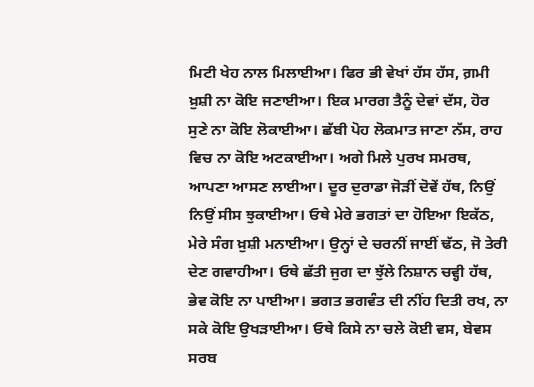ਮਿਟੀ ਖੇਹ ਨਾਲ ਮਿਲਾਈਆ। ਫਿਰ ਭੀ ਵੇਖਾਂ ਹੱਸ ਹੱਸ, ਗ਼ਮੀ ਖ਼ੁਸ਼ੀ ਨਾ ਕੋਇ ਜਣਾਈਆ। ਇਕ ਮਾਰਗ ਤੈਨੂੰ ਦੇਵਾਂ ਦੱਸ, ਹੋਰ ਸੁਣੇ ਨਾ ਕੋਇ ਲੋਕਾਈਆ। ਛੱਬੀ ਪੋਹ ਲੋਕਮਾਤ ਜਾਣਾ ਨੱਸ, ਰਾਹ ਵਿਚ ਨਾ ਕੋਇ ਅਟਕਾਈਆ। ਅਗੇ ਮਿਲੇ ਪੁਰਖ ਸਮਰਥ, ਆਪਣਾ ਆਸਣ ਲਾਈਆ। ਦੂਰ ਦੁਰਾਡਾ ਜੋੜੀਂ ਦੋਵੇਂ ਹੱਥ, ਨਿਉਂ ਨਿਉਂ ਸੀਸ ਝੁਕਾਈਆ। ਓਥੇ ਮੇਰੇ ਭਗਤਾਂ ਦਾ ਹੋਇਆ ਇਕੱਠ, ਮੇਰੇ ਸੰਗ ਖ਼ੁਸ਼ੀ ਮਨਾਈਆ। ਉਨ੍ਹਾਂ ਦੇ ਚਰਨੀਂ ਜਾਈਂ ਢੱਠ, ਜੋ ਤੇਰੀ ਦੇਣ ਗਵਾਹੀਆ। ਓਥੇ ਛੱਤੀ ਜੁਗ ਦਾ ਝੁੱਲੇ ਨਿਸ਼ਾਨ ਚਵ੍ਹੀ ਹੱਥ, ਭੇਵ ਕੋਇ ਨਾ ਪਾਈਆ। ਭਗਤ ਭਗਵੰਤ ਦੀ ਨੀਂਹ ਦਿਤੀ ਰਖ, ਨਾ ਸਕੇ ਕੋਇ ਉਖੜਾਈਆ। ਓਥੇ ਕਿਸੇ ਨਾ ਚਲੇ ਕੋਈ ਵਸ, ਬੇਵਸ ਸਰਬ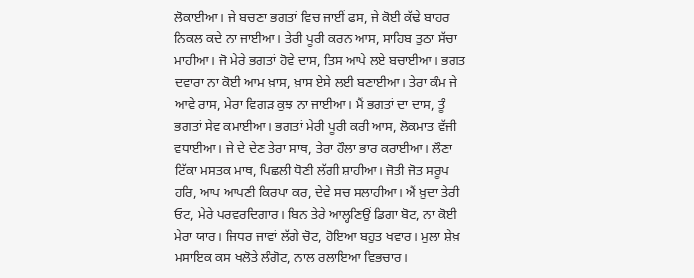ਲੋਕਾਈਆ। ਜੇ ਬਚਣਾ ਭਗਤਾਂ ਵਿਚ ਜਾਈਂ ਫਸ, ਜੇ ਕੋਈ ਕੱਢੇ ਬਾਹਰ ਨਿਕਲ ਕਦੇ ਨਾ ਜਾਈਆ। ਤੇਰੀ ਪੂਰੀ ਕਰਨ ਆਸ, ਸਾਹਿਬ ਤੁਠਾ ਸੱਚਾ ਮਾਹੀਆ। ਜੋ ਮੇਰੇ ਭਗਤਾਂ ਹੋਵੇ ਦਾਸ, ਤਿਸ ਆਪੇ ਲਏ ਬਚਾਈਆ। ਭਗਤ ਦਵਾਰਾ ਨਾ ਕੋਈ ਆਮ ਖ਼ਾਸ, ਖ਼ਾਸ ਏਸੇ ਲਈ ਬਣਾਈਆ। ਤੇਰਾ ਕੰਮ ਜੇ ਆਵੇ ਰਾਸ, ਮੇਰਾ ਵਿਗੜ ਕੁਝ ਨਾ ਜਾਈਆ। ਮੈਂ ਭਗਤਾਂ ਦਾ ਦਾਸ, ਤੂੰ ਭਗਤਾਂ ਸੇਵ ਕਮਾਈਆ। ਭਗਤਾਂ ਮੇਰੀ ਪੂਰੀ ਕਰੀ ਆਸ, ਲੋਕਮਾਤ ਵੱਜੀ ਵਧਾਈਆ। ਜੇ ਦੇ ਦੇਣ ਤੇਰਾ ਸਾਥ, ਤੇਰਾ ਹੌਲਾ ਭਾਰ ਕਰਾਈਆ। ਲੌਣਾ ਟਿੱਕਾ ਮਸਤਕ ਮਾਥ, ਪਿਛਲੀ ਧੋਣੀ ਲੱਗੀ ਸ਼ਾਹੀਆ। ਜੋਤੀ ਜੋਤ ਸਰੂਪ ਹਰਿ, ਆਪ ਆਪਣੀ ਕਿਰਪਾ ਕਰ, ਦੇਵੇ ਸਚ ਸਲਾਹੀਆ। ਐਂ ਖ਼ੁਦਾ ਤੇਰੀ ਓਟ, ਮੇਰੇ ਪਰਵਰਦਿਗਾਰ। ਬਿਨ ਤੇਰੇ ਆਲ੍ਹਣਿਉਂ ਡਿਗਾ ਬੋਟ, ਨਾ ਕੋਈ ਮੇਰਾ ਯਾਰ। ਜਿਧਰ ਜਾਵਾਂ ਲੱਗੇ ਚੋਟ, ਹੋਇਆ ਬਹੁਤ ਖਵਾਰ। ਮੁਲਾ ਸ਼ੇਖ਼ ਮਸਾਇਕ ਕਸ ਖਲੋਤੇ ਲੰਗੋਟ, ਨਾਲ ਰਲਾਇਆ ਵਿਭਚਾਰ।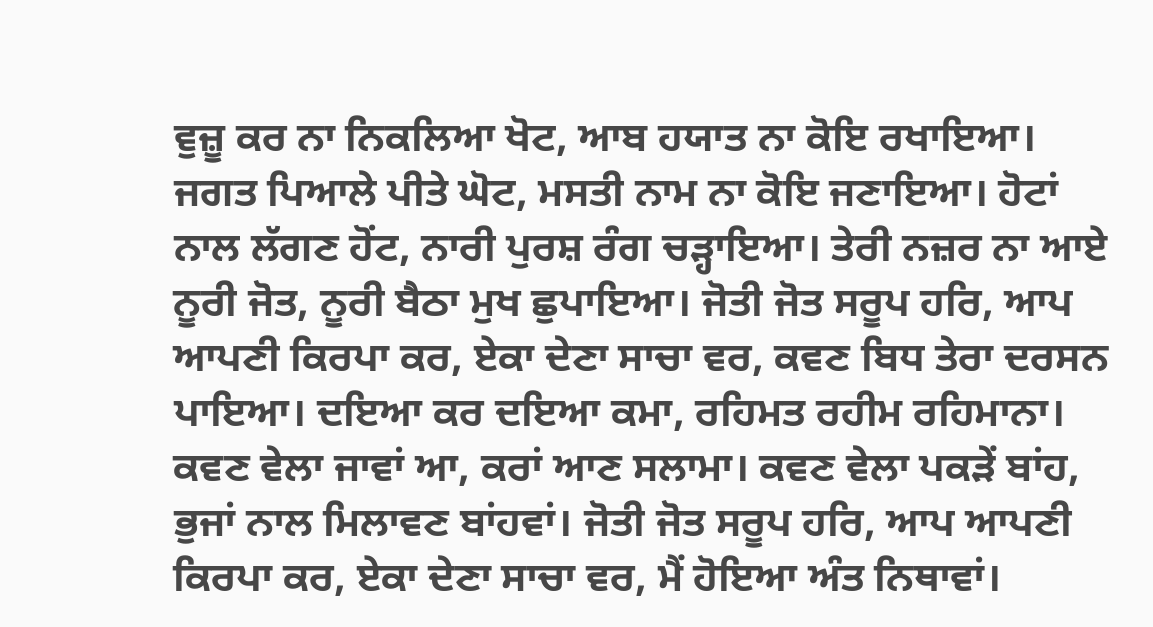ਵੁਜ਼ੂ ਕਰ ਨਾ ਨਿਕਲਿਆ ਖੋਟ, ਆਬ ਹਯਾਤ ਨਾ ਕੋਇ ਰਖਾਇਆ। ਜਗਤ ਪਿਆਲੇ ਪੀਤੇ ਘੋਟ, ਮਸਤੀ ਨਾਮ ਨਾ ਕੋਇ ਜਣਾਇਆ। ਹੋਟਾਂ ਨਾਲ ਲੱਗਣ ਹੋਂਟ, ਨਾਰੀ ਪੁਰਸ਼ ਰੰਗ ਚੜ੍ਹਾਇਆ। ਤੇਰੀ ਨਜ਼ਰ ਨਾ ਆਏ ਨੂਰੀ ਜੋਤ, ਨੂਰੀ ਬੈਠਾ ਮੁਖ ਛੁਪਾਇਆ। ਜੋਤੀ ਜੋਤ ਸਰੂਪ ਹਰਿ, ਆਪ ਆਪਣੀ ਕਿਰਪਾ ਕਰ, ਏਕਾ ਦੇਣਾ ਸਾਚਾ ਵਰ, ਕਵਣ ਬਿਧ ਤੇਰਾ ਦਰਸਨ ਪਾਇਆ। ਦਇਆ ਕਰ ਦਇਆ ਕਮਾ, ਰਹਿਮਤ ਰਹੀਮ ਰਹਿਮਾਨਾ। ਕਵਣ ਵੇਲਾ ਜਾਵਾਂ ਆ, ਕਰਾਂ ਆਣ ਸਲਾਮਾ। ਕਵਣ ਵੇਲਾ ਪਕੜੇਂ ਬਾਂਹ, ਭੁਜਾਂ ਨਾਲ ਮਿਲਾਵਣ ਬਾਂਹਵਾਂ। ਜੋਤੀ ਜੋਤ ਸਰੂਪ ਹਰਿ, ਆਪ ਆਪਣੀ ਕਿਰਪਾ ਕਰ, ਏਕਾ ਦੇਣਾ ਸਾਚਾ ਵਰ, ਮੈਂ ਹੋਇਆ ਅੰਤ ਨਿਥਾਵਾਂ।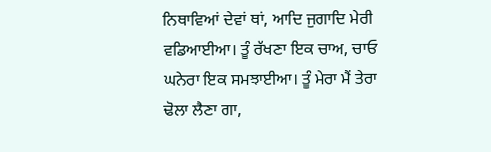ਨਿਥਾਵਿਆਂ ਦੇਵਾਂ ਥਾਂ, ਆਦਿ ਜੁਗਾਦਿ ਮੇਰੀ ਵਡਿਆਈਆ। ਤੂੰ ਰੱਖਣਾ ਇਕ ਚਾਅ, ਚਾਓ ਘਨੇਰਾ ਇਕ ਸਮਝਾਈਆ। ਤੂੰ ਮੇਰਾ ਮੈਂ ਤੇਰਾ ਢੋਲਾ ਲੈਣਾ ਗਾ,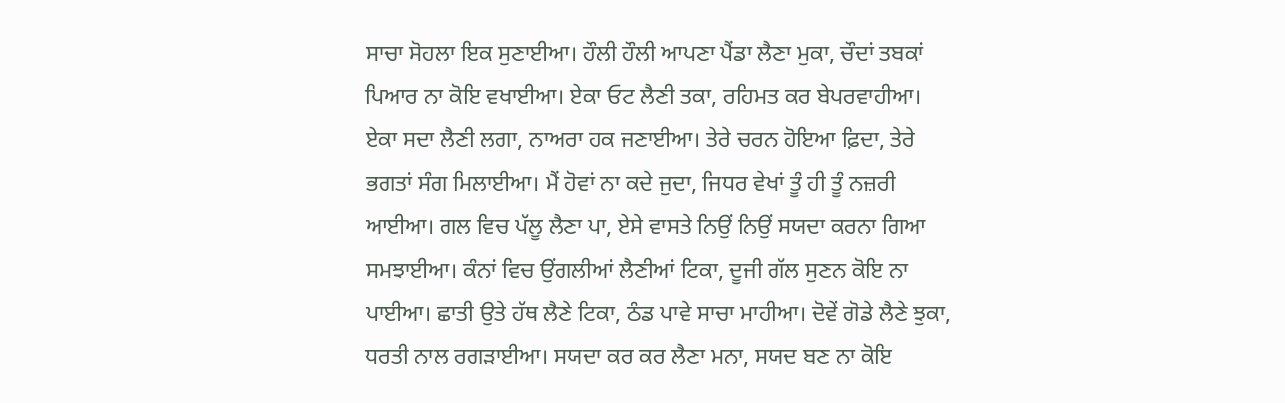ਸਾਚਾ ਸੋਹਲਾ ਇਕ ਸੁਣਾਈਆ। ਹੌਲੀ ਹੌਲੀ ਆਪਣਾ ਪੈਂਡਾ ਲੈਣਾ ਮੁਕਾ, ਚੌਦਾਂ ਤਬਕਾਂ ਪਿਆਰ ਨਾ ਕੋਇ ਵਖਾਈਆ। ਏਕਾ ਓਟ ਲੈਣੀ ਤਕਾ, ਰਹਿਮਤ ਕਰ ਬੇਪਰਵਾਹੀਆ। ਏਕਾ ਸਦਾ ਲੈਣੀ ਲਗਾ, ਨਾਅਰਾ ਹਕ ਜਣਾਈਆ। ਤੇਰੇ ਚਰਨ ਹੋਇਆ ਫ਼ਿਦਾ, ਤੇਰੇ ਭਗਤਾਂ ਸੰਗ ਮਿਲਾਈਆ। ਮੈਂ ਹੋਵਾਂ ਨਾ ਕਦੇ ਜੁਦਾ, ਜਿਧਰ ਵੇਖਾਂ ਤੂੰ ਹੀ ਤੂੰ ਨਜ਼ਰੀ ਆਈਆ। ਗਲ ਵਿਚ ਪੱਲੂ ਲੈਣਾ ਪਾ, ਏਸੇ ਵਾਸਤੇ ਨਿਉਂ ਨਿਉਂ ਸਯਦਾ ਕਰਨਾ ਗਿਆ ਸਮਝਾਈਆ। ਕੰਨਾਂ ਵਿਚ ਉਂਗਲੀਆਂ ਲੈਣੀਆਂ ਟਿਕਾ, ਦੂਜੀ ਗੱਲ ਸੁਣਨ ਕੋਇ ਨਾ ਪਾਈਆ। ਛਾਤੀ ਉਤੇ ਹੱਥ ਲੈਣੇ ਟਿਕਾ, ਠੰਡ ਪਾਵੇ ਸਾਚਾ ਮਾਹੀਆ। ਦੋਵੇਂ ਗੋਡੇ ਲੈਣੇ ਝੁਕਾ, ਧਰਤੀ ਨਾਲ ਰਗੜਾਈਆ। ਸਯਦਾ ਕਰ ਕਰ ਲੈਣਾ ਮਨਾ, ਸਯਦ ਬਣ ਨਾ ਕੋਇ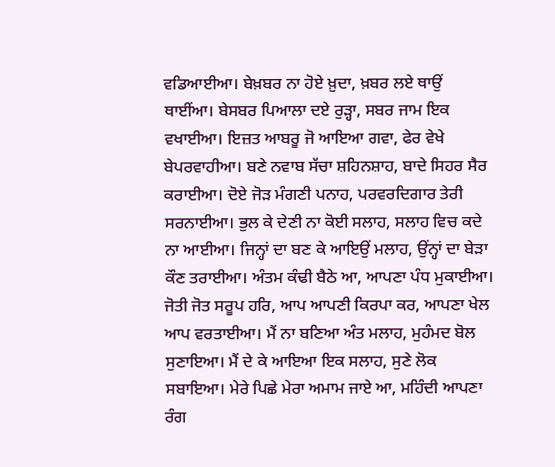ਵਡਿਆਈਆ। ਬੇਖ਼ਬਰ ਨਾ ਹੋਏ ਖ਼ੁਦਾ, ਖ਼ਬਰ ਲਏ ਥਾਉਂ ਥਾਈਂਆ। ਬੇਸਬਰ ਪਿਆਲਾ ਦਏ ਰੁੜ੍ਹਾ, ਸਬਰ ਜਾਮ ਇਕ ਵਖਾਈਆ। ਇਜ਼ਤ ਆਬਰੂ ਜੋ ਆਇਆ ਗਵਾ, ਫੇਰ ਵੇਖੇ ਬੇਪਰਵਾਹੀਆ। ਬਣੇ ਨਵਾਬ ਸੱਚਾ ਸ਼ਹਿਨਸ਼ਾਹ, ਬਾਦੇ ਸਿਹਰ ਸੈਰ ਕਰਾਈਆ। ਦੋਏ ਜੋੜ ਮੰਗਣੀ ਪਨਾਹ, ਪਰਵਰਦਿਗਾਰ ਤੇਰੀ ਸਰਨਾਈਆ। ਭੁਲ ਕੇ ਦੇਣੀ ਨਾ ਕੋਈ ਸਲਾਹ, ਸਲਾਹ ਵਿਚ ਕਦੇ ਨਾ ਆਈਆ। ਜਿਨ੍ਹਾਂ ਦਾ ਬਣ ਕੇ ਆਇਉਂ ਮਲਾਹ, ਉਂਨ੍ਹਾਂ ਦਾ ਬੇੜਾ ਕੌਣ ਤਰਾਈਆ। ਅੰਤਮ ਕੰਢੀ ਬੈਠੇ ਆ, ਆਪਣਾ ਪੰਧ ਮੁਕਾਈਆ। ਜੋਤੀ ਜੋਤ ਸਰੂਪ ਹਰਿ, ਆਪ ਆਪਣੀ ਕਿਰਪਾ ਕਰ, ਆਪਣਾ ਖੇਲ ਆਪ ਵਰਤਾਈਆ। ਮੈਂ ਨਾ ਬਣਿਆ ਅੰਤ ਮਲਾਹ, ਮੁਹੰਮਦ ਬੋਲ ਸੁਣਾਇਆ। ਮੈਂ ਦੇ ਕੇ ਆਇਆ ਇਕ ਸਲਾਹ, ਸੁਣੇ ਲੋਕ ਸਬਾਇਆ। ਮੇਰੇ ਪਿਛੇ ਮੇਰਾ ਅਮਾਮ ਜਾਏ ਆ, ਮਹਿੰਦੀ ਆਪਣਾ ਰੰਗ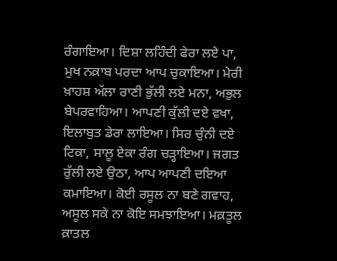ਰੰਗਾਇਆ। ਦਿਸ਼ਾ ਲਹਿੰਦੀ ਫੇਰਾ ਲਏ ਪਾ, ਮੁਖ ਨਕ਼ਾਬ ਪਰਦਾ ਆਪ ਚੁਕਾਇਆ। ਮੇਰੀ ਖ਼ਾਹਸ਼ ਅੱਲਾ ਰਾਣੀ ਭੁੱਲੀ ਲਏ ਮਨਾ, ਅਭੁਲ ਬੇਪਰਵਾਹਿਆ। ਆਪਣੀ ਕੁੱਲੀ ਦਏ ਵਖਾ, ਇਲਾਬੁਤ ਡੇਰਾ ਲਾਇਆ। ਸਿਰ ਚੁੰਨੀ ਦਏ ਟਿਕਾ, ਸਾਲੂ ਏਕਾ ਰੰਗ ਚੜ੍ਹਾਇਆ। ਜਗਤ ਰੁੱਲੀ ਲਏ ਉਠਾ, ਆਪ ਆਪਣੀ ਦਇਆ ਕਮਾਇਆ। ਕੋਈ ਰਸੂਲ ਨਾ ਬਣੇ ਗਵਾਹ, ਅਸੂਲ ਸਕੇ ਨਾ ਕੋਇ ਸਮਝਾਇਆ। ਮਕ਼ਤੂਲ ਕ਼ਾਤਲ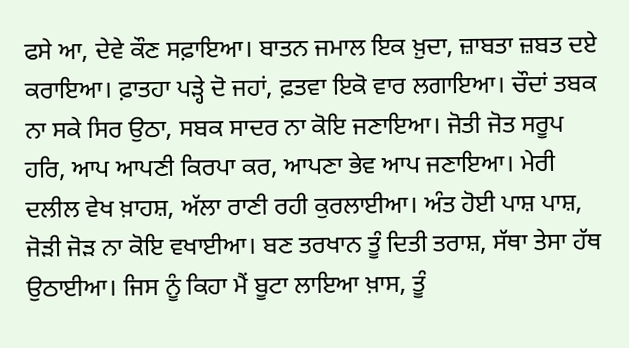ਫਸੇ ਆ, ਦੇਵੇ ਕੌਣ ਸਫ਼ਾਇਆ। ਬਾਤਨ ਜਮਾਲ ਇਕ ਖ਼ੁਦਾ, ਜ਼ਾਬਤਾ ਜ਼ਬਤ ਦਏ ਕਰਾਇਆ। ਫ਼ਾਤਹਾ ਪੜ੍ਹੇ ਦੋ ਜਹਾਂ, ਫ਼ਤਵਾ ਇਕੋ ਵਾਰ ਲਗਾਇਆ। ਚੌਦਾਂ ਤਬਕ ਨਾ ਸਕੇ ਸਿਰ ਉਠਾ, ਸਬਕ ਸਾਦਰ ਨਾ ਕੋਇ ਜਣਾਇਆ। ਜੋਤੀ ਜੋਤ ਸਰੂਪ ਹਰਿ, ਆਪ ਆਪਣੀ ਕਿਰਪਾ ਕਰ, ਆਪਣਾ ਭੇਵ ਆਪ ਜਣਾਇਆ। ਮੇਰੀ ਦਲੀਲ ਵੇਖ ਖ਼ਾਹਸ਼, ਅੱਲਾ ਰਾਣੀ ਰਹੀ ਕੁਰਲਾਈਆ। ਅੰਤ ਹੋਈ ਪਾਸ਼ ਪਾਸ਼, ਜੋੜੀ ਜੋੜ ਨਾ ਕੋਇ ਵਖਾਈਆ। ਬਣ ਤਰਖਾਨ ਤੂੰ ਦਿਤੀ ਤਰਾਸ਼, ਸੱਥਾ ਤੇਸਾ ਹੱਥ ਉਠਾਈਆ। ਜਿਸ ਨੂੰ ਕਿਹਾ ਮੈਂ ਬੂਟਾ ਲਾਇਆ ਖ਼ਾਸ, ਤੂੰ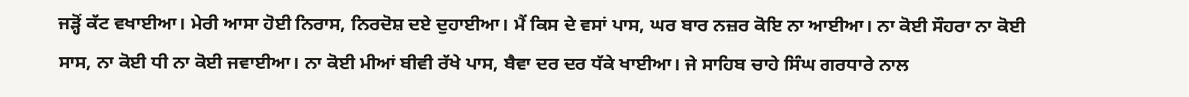ਜੜ੍ਹੋਂ ਕੱਟ ਵਖਾਈਆ। ਮੇਰੀ ਆਸਾ ਹੋਈ ਨਿਰਾਸ, ਨਿਰਦੋਸ਼ ਦਏ ਦੁਹਾਈਆ। ਮੈਂ ਕਿਸ ਦੇ ਵਸਾਂ ਪਾਸ, ਘਰ ਬਾਰ ਨਜ਼ਰ ਕੋਇ ਨਾ ਆਈਆ। ਨਾ ਕੋਈ ਸੌਹਰਾ ਨਾ ਕੋਈ ਸਾਸ, ਨਾ ਕੋਈ ਧੀ ਨਾ ਕੋਈ ਜਵਾਈਆ। ਨਾ ਕੋਈ ਮੀਆਂ ਬੀਵੀ ਰੱਖੇ ਪਾਸ, ਬੈਵਾ ਦਰ ਦਰ ਧੱਕੇ ਖਾਈਆ। ਜੇ ਸਾਹਿਬ ਚਾਹੇ ਸਿੰਘ ਗਰਧਾਰੇ ਨਾਲ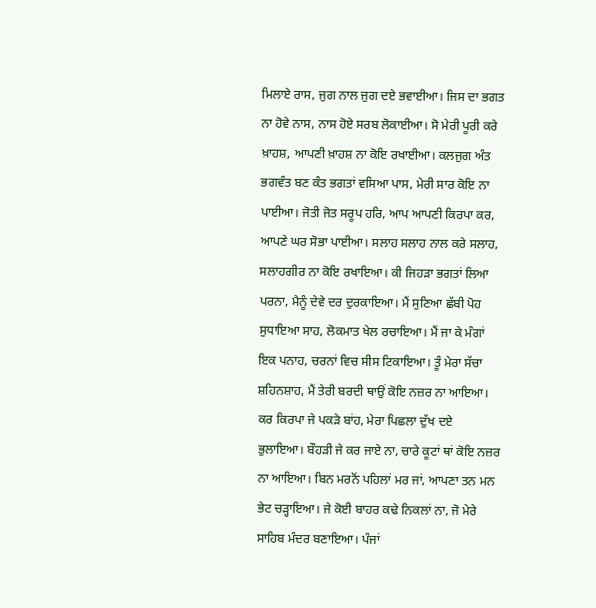ਮਿਲਾਏ ਰਾਸ, ਜੁਗ ਨਾਲ ਜੁਗ ਦਏ ਭਵਾਈਆ। ਜਿਸ ਦਾ ਭਗਤ ਨਾ ਹੋਵੇ ਨਾਸ, ਨਾਸ ਹੋਏ ਸਰਬ ਲੋਕਾਈਆ। ਸੋ ਮੇਰੀ ਪੂਰੀ ਕਰੇ ਖ਼ਾਹਸ਼, ਆਪਣੀ ਖ਼ਾਹਸ਼ ਨਾ ਕੋਇ ਰਖਾਈਆ। ਕਲਜੁਗ ਅੰਤ ਭਗਵੰਤ ਬਣ ਕੰਤ ਭਗਤਾਂ ਵਸਿਆ ਪਾਸ, ਮੇਰੀ ਸਾਰ ਕੋਇ ਨਾ ਪਾਈਆ। ਜੋਤੀ ਜੋਤ ਸਰੂਪ ਹਰਿ, ਆਪ ਆਪਣੀ ਕਿਰਪਾ ਕਰ, ਆਪਣੇ ਘਰ ਸੋਭਾ ਪਾਈਆ। ਸਲਾਹ ਸਲਾਹ ਨਾਲ ਕਰੇ ਸਲਾਹ, ਸਲਾਹਗੀਰ ਨਾ ਕੋਇ ਰਖਾਇਆ। ਕੀ ਜਿਹੜਾ ਭਗਤਾਂ ਲਿਆ ਪਰਨਾ, ਮੈਨੂੰ ਦੇਵੇ ਦਰ ਦੁਰਕਾਇਆ। ਮੈਂ ਸੁਣਿਆ ਛੱਬੀ ਪੋਹ ਸੁਧਾਇਆ ਸਾਹ, ਲੋਕਮਾਤ ਖੇਲ ਰਚਾਇਆ। ਮੈਂ ਜਾ ਕੇ ਮੰਗਾਂ ਇਕ ਪਨਾਹ, ਚਰਨਾਂ ਵਿਚ ਸੀਸ ਟਿਕਾਇਆ। ਤੂੰ ਮੇਰਾ ਸੱਚਾ ਸ਼ਹਿਨਸ਼ਾਹ, ਮੈਂ ਤੇਰੀ ਬਰਦੀ ਥਾਉਂ ਕੋਇ ਨਜ਼ਰ ਨਾ ਆਇਆ। ਕਰ ਕਿਰਪਾ ਜੇ ਪਕੜੇ ਬਾਂਹ, ਮੇਰਾ ਪਿਛਲਾ ਦੁੱਖ ਦਏ ਭੁਲਾਇਆ। ਬੌਹੜੀ ਜੇ ਕਰ ਜਾਏ ਨਾ, ਚਾਰੇ ਕੂਟਾਂ ਥਾਂ ਕੋਇ ਨਜ਼ਰ ਨਾ ਆਇਆ। ਬਿਨ ਮਰਨੋਂ ਪਹਿਲਾਂ ਮਰ ਜਾਂ, ਆਪਣਾ ਤਨ ਮਨ ਭੇਟ ਚੜ੍ਹਾਇਆ। ਜੇ ਕੋਈ ਬਾਹਰ ਕਢੇ ਨਿਕਲਾਂ ਨਾ, ਜੋ ਮੇਰੇ ਸਾਹਿਬ ਮੰਦਰ ਬਣਾਇਆ। ਪੰਜਾਂ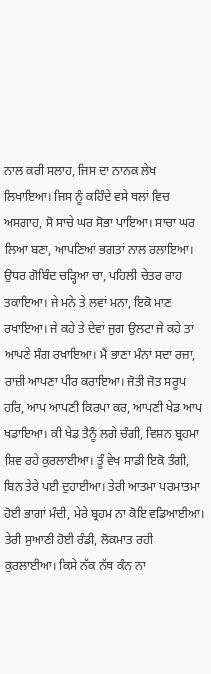ਨਾਲ ਕਰੀ ਸਲਾਹ, ਜਿਸ ਦਾ ਨਾਨਕ ਲੇਖ ਲਿਖਾਇਆ। ਜਿਸ ਨੂੰ ਕਹਿੰਦੇ ਵਸੇ ਥਲਾਂ ਵਿਚ ਅਸਗਾਹ, ਸੋ ਸਾਚੇ ਘਰ ਸੋਭਾ ਪਾਇਆ। ਸਾਚਾ ਘਰ ਲਿਆ ਬਣਾ, ਆਪਣਿਆਂ ਭਗਤਾਂ ਨਾਲ ਰਲਾਇਆ। ਉਧਰ ਗੋਬਿੰਦ ਚੜ੍ਹਿਆ ਚਾ, ਪਹਿਲੀ ਚੇਤਰ ਰਾਹ ਤਕਾਇਆ। ਜੇ ਮਨੇ ਤੇ ਲਵਾਂ ਮਨਾ, ਇਕੋ ਮਾਣ ਰਖਾਇਆ। ਜੇ ਕਹੇ ਤੇ ਦੇਵਾਂ ਜੁਗ ਉਲਟਾ ਜੇ ਕਹੇ ਤਾਂ ਆਪਣੇ ਸੰਗ ਰਖਾਇਆ। ਮੈਂ ਭਾਣਾ ਮੰਨਾਂ ਸਦਾ ਰਜ਼ਾ, ਰਾਜ਼ੀ ਆਪਣਾ ਪੀਰ ਕਰਾਇਆ। ਜੋਤੀ ਜੋਤ ਸਰੂਪ ਹਰਿ, ਆਪ ਆਪਣੀ ਕਿਰਪਾ ਕਰ, ਆਪਣੀ ਖੇਡ ਆਪ ਖਡਾਇਆ। ਕੀ ਖੇਡ ਤੈਨੂੰ ਲਗੇ ਚੰਗੀ, ਵਿਸ਼ਨ ਬ੍ਰਹਮਾ ਸ਼ਿਵ ਰਹੇ ਕੁਰਲਾਈਆ। ਤੂੰ ਵੇਖ ਸਾਡੀ ਇਕੋ ਤੰਗੀ, ਬਿਨ ਤੇਰੇ ਪਈ ਦੁਹਾਈਆ। ਤੇਰੀ ਆਤਮਾ ਪਰਮਾਤਮਾ ਹੋਈ ਭਾਗਾਂ ਮੰਦੀ, ਮੇਰੇ ਬ੍ਰਹਮ ਨਾ ਕੋਇ ਵਡਿਆਈਆ। ਤੇਰੀ ਸੁਆਣੀ ਹੋਈ ਰੰਡੀ, ਲੋਕਮਾਤ ਰਹੀ ਕੁਰਲਾਈਆ। ਕਿਸੇ ਨੱਕ ਨੱਥ ਕੰਨ ਨਾ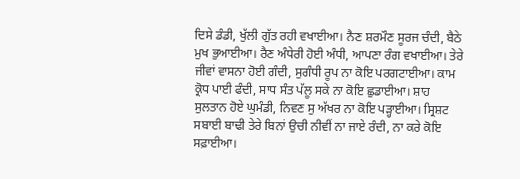ਦਿਸੇ ਡੰਡੀ, ਖੁੱਲੀ ਗੁੱਤ ਰਹੀ ਵਖਾਈਆ। ਨੈਣ ਸ਼ਰਮੌਣ ਸੂਰਜ ਚੰਦੀ, ਬੈਠੇ ਮੁਖ ਭੁਆਈਆ। ਰੈਣ ਅੰਧੇਰੀ ਹੋਈ ਅੰਧੀ, ਆਪਣਾ ਰੰਗ ਵਖਾਈਆ। ਤੇਰੇ ਜੀਵਾਂ ਵਾਸਨਾ ਹੋਈ ਗੰਦੀ, ਸੁਗੰਧੀ ਰੂਪ ਨਾ ਕੋਇ ਪਰਗਟਾਈਆ। ਕਾਮ ਕ੍ਰੋਧ ਪਾਈ ਫੰਦੀ, ਸਾਧ ਸੰਤ ਪੱਲੂ ਸਕੇ ਨਾ ਕੋਇ ਛੁਡਾਈਆ। ਸ਼ਾਹ ਸੁਲਤਾਨ ਹੋਏ ਘੁਮੰਡੀ, ਨਿਵਣ ਸੁ ਅੱਖਰ ਨਾ ਕੋਇ ਪੜ੍ਹਾਈਆ। ਸ੍ਰਿਸ਼ਟ ਸਬਾਈ ਬਾਢੀ ਤੇਰੇ ਬਿਨਾਂ ਉਚੀ ਨੀਵੀਂ ਨਾ ਜਾਏ ਰੰਦੀ, ਨਾ ਕਰੇ ਕੋਇ ਸਫ਼ਾਈਆ।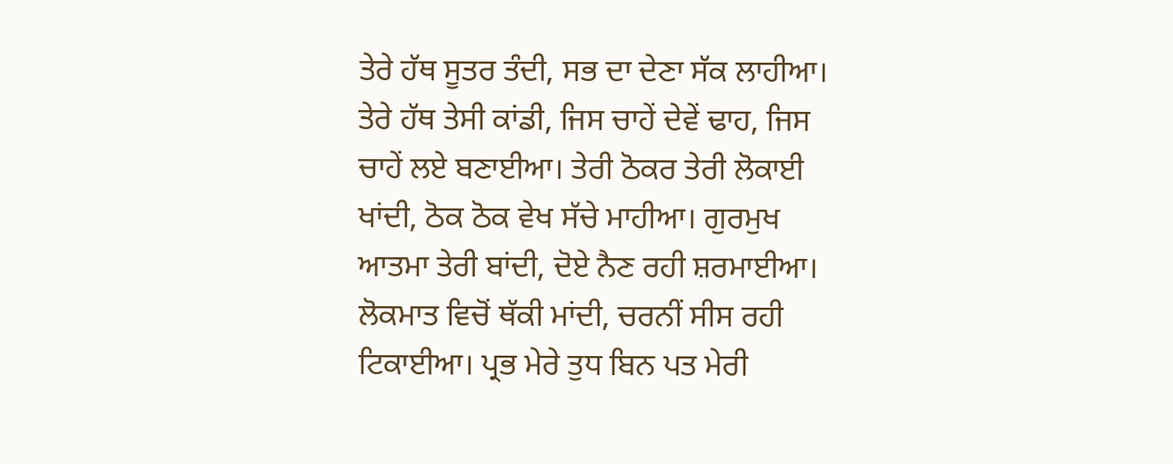ਤੇਰੇ ਹੱਥ ਸੂਤਰ ਤੰਦੀ, ਸਭ ਦਾ ਦੇਣਾ ਸੱਕ ਲਾਹੀਆ। ਤੇਰੇ ਹੱਥ ਤੇਸੀ ਕਾਂਡੀ, ਜਿਸ ਚਾਹੇਂ ਦੇਵੇਂ ਢਾਹ, ਜਿਸ ਚਾਹੇਂ ਲਏ ਬਣਾਈਆ। ਤੇਰੀ ਠੋਕਰ ਤੇਰੀ ਲੋਕਾਈ ਖਾਂਦੀ, ਠੋਕ ਠੋਕ ਵੇਖ ਸੱਚੇ ਮਾਹੀਆ। ਗੁਰਮੁਖ ਆਤਮਾ ਤੇਰੀ ਬਾਂਦੀ, ਦੋਏ ਨੈਣ ਰਹੀ ਸ਼ਰਮਾਈਆ। ਲੋਕਮਾਤ ਵਿਚੋਂ ਥੱਕੀ ਮਾਂਦੀ, ਚਰਨੀਂ ਸੀਸ ਰਹੀ ਟਿਕਾਈਆ। ਪ੍ਰਭ ਮੇਰੇ ਤੁਧ ਬਿਨ ਪਤ ਮੇਰੀ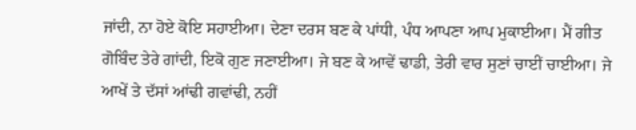ਜਾਂਦੀ, ਨਾ ਹੋਏ ਕੋਇ ਸਹਾਈਆ। ਦੇਣਾ ਦਰਸ ਬਣ ਕੇ ਪਾਂਧੀ, ਪੰਧ ਆਪਣਾ ਆਪ ਮੁਕਾਈਆ। ਮੈਂ ਗੀਤ ਗੋਬਿੰਦ ਤੇਰੇ ਗਾਂਦੀ, ਇਕੋ ਗੁਣ ਜਣਾਈਆ। ਜੇ ਬਣ ਕੇ ਆਵੇਂ ਢਾਡੀ, ਤੇਰੀ ਵਾਰ ਸੁਣਾਂ ਚਾਈਂ ਚਾਈਆ। ਜੇ ਆਖੇਂ ਤੇ ਦੱਸਾਂ ਆਂਢੀ ਗਵਾਂਢੀ, ਨਹੀਂ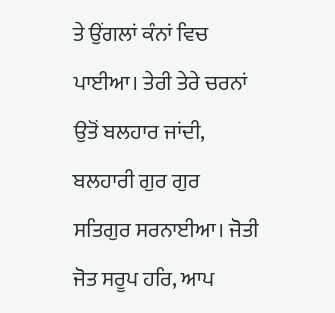ਤੇ ਉਂਗਲਾਂ ਕੰਨਾਂ ਵਿਚ ਪਾਈਆ। ਤੇਰੀ ਤੇਰੇ ਚਰਨਾਂ ਉਤੋਂ ਬਲਹਾਰ ਜਾਂਦੀ, ਬਲਹਾਰੀ ਗੁਰ ਗੁਰ ਸਤਿਗੁਰ ਸਰਨਾਈਆ। ਜੋਤੀ ਜੋਤ ਸਰੂਪ ਹਰਿ, ਆਪ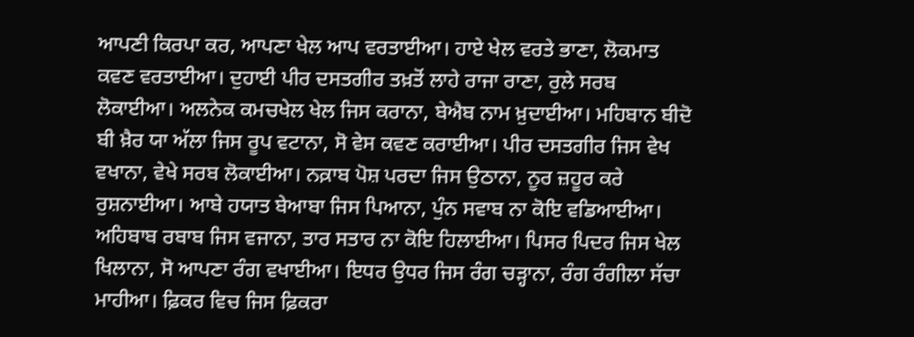ਆਪਣੀ ਕਿਰਪਾ ਕਰ, ਆਪਣਾ ਖੇਲ ਆਪ ਵਰਤਾਈਆ। ਹਾਏ ਖੇਲ ਵਰਤੇ ਭਾਣਾ, ਲੋਕਮਾਤ ਕਵਣ ਵਰਤਾਈਆ। ਦੁਹਾਈ ਪੀਰ ਦਸਤਗੀਰ ਤਖ਼ਤੋਂ ਲਾਹੇ ਰਾਜਾ ਰਾਣਾ, ਰੁਲੇ ਸਰਬ ਲੋਕਾਈਆ। ਅਲਨੇਕ ਕਮਚਖੇਲ ਖੇਲ ਜਿਸ ਕਰਾਨਾ, ਬੇਐਬ ਨਾਮ ਖ਼ੁਦਾਈਆ। ਮਹਿਬਾਨ ਬੀਦੋ ਬੀ ਖ਼ੈਰ ਯਾ ਅੱਲਾ ਜਿਸ ਰੂਪ ਵਟਾਨਾ, ਸੋ ਵੇਸ ਕਵਣ ਕਰਾਈਆ। ਪੀਰ ਦਸਤਗੀਰ ਜਿਸ ਵੇਖ ਵਖਾਨਾ, ਵੇਖੇ ਸਰਬ ਲੋਕਾਈਆ। ਨਕ਼ਾਬ ਪੋਸ਼ ਪਰਦਾ ਜਿਸ ਉਠਾਨਾ, ਨੂਰ ਜ਼ਹੂਰ ਕਰੇ ਰੁਸ਼ਨਾਈਆ। ਆਬੇ ਹਯਾਤ ਬੇਆਬਾ ਜਿਸ ਪਿਆਨਾ, ਪੁੰਨ ਸਵਾਬ ਨਾ ਕੋਇ ਵਡਿਆਈਆ। ਅਹਿਬਾਬ ਰਬਾਬ ਜਿਸ ਵਜਾਨਾ, ਤਾਰ ਸਤਾਰ ਨਾ ਕੋਇ ਹਿਲਾਈਆ। ਪਿਸਰ ਪਿਦਰ ਜਿਸ ਖੇਲ ਖਿਲਾਨਾ, ਸੋ ਆਪਣਾ ਰੰਗ ਵਖਾਈਆ। ਇਧਰ ਉਧਰ ਜਿਸ ਰੰਗ ਚੜ੍ਹਾਨਾ, ਰੰਗ ਰੰਗੀਲਾ ਸੱਚਾ ਮਾਹੀਆ। ਫ਼ਿਕਰ ਵਿਚ ਜਿਸ ਫ਼ਿਕਰਾ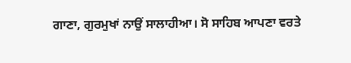ਗਾਣਾ, ਗੁਰਮੁਖਾਂ ਨਾਉਂ ਸਾਲਾਹੀਆ। ਸੋ ਸਾਹਿਬ ਆਪਣਾ ਵਰਤੇ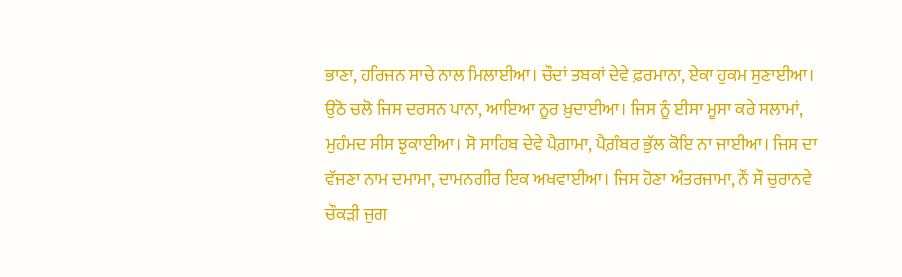ਭਾਣਾ, ਹਰਿਜਨ ਸਾਚੇ ਨਾਲ ਮਿਲਾਈਆ। ਚੌਦਾਂ ਤਬਕਾਂ ਦੇਵੇ ਫ਼ਰਮਾਨਾ, ਏਕਾ ਹੁਕਮ ਸੁਣਾਈਆ। ਉਠੋ ਚਲੋ ਜਿਸ ਦਰਸਨ ਪਾਨਾ, ਆਇਆ ਨੂਰ ਖ਼ੁਦਾਈਆ। ਜਿਸ ਨੂੰ ਈਸਾ ਮੂਸਾ ਕਰੇ ਸਲਾਮਾਂ, ਮੁਹੰਮਦ ਸੀਸ ਝੁਕਾਈਆ। ਸੋ ਸਾਹਿਬ ਦੇਵੇ ਪੈਗ਼ਾਮਾ, ਪੈਗ਼ੰਬਰ ਭੁੱਲ ਕੋਇ ਨਾ ਜਾਈਆ। ਜਿਸ ਦਾ ਵੱਜਣਾ ਨਾਮ ਦਮਾਮਾ, ਦਾਮਨਗੀਰ ਇਕ ਅਖਵਾਈਆ। ਜਿਸ ਹੋਣਾ ਅੰਤਰਜਾਮਾ, ਨੌਂ ਸੌ ਚੁਰਾਨਵੇ ਚੌਕੜੀ ਜੁਗ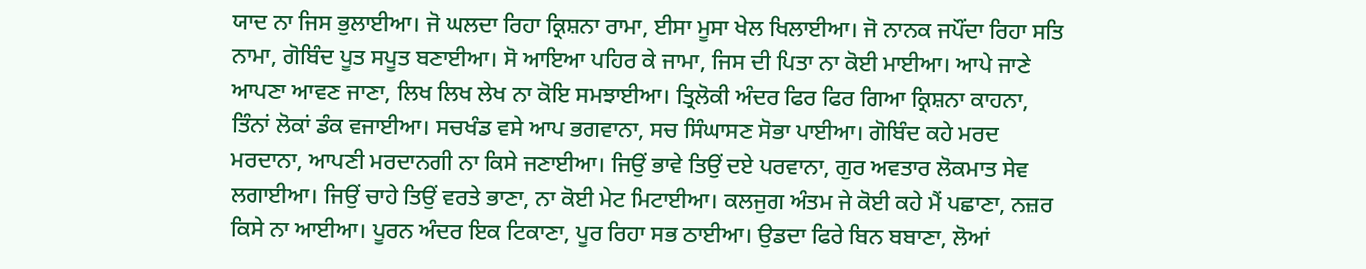ਯਾਦ ਨਾ ਜਿਸ ਭੁਲਾਈਆ। ਜੋ ਘਲਦਾ ਰਿਹਾ ਕ੍ਰਿਸ਼ਨਾ ਰਾਮਾ, ਈਸਾ ਮੂਸਾ ਖੇਲ ਖਿਲਾਈਆ। ਜੋ ਨਾਨਕ ਜਪੌਂਦਾ ਰਿਹਾ ਸਤਿ ਨਾਮਾ, ਗੋਬਿੰਦ ਪੂਤ ਸਪੂਤ ਬਣਾਈਆ। ਸੋ ਆਇਆ ਪਹਿਰ ਕੇ ਜਾਮਾ, ਜਿਸ ਦੀ ਪਿਤਾ ਨਾ ਕੋਈ ਮਾਈਆ। ਆਪੇ ਜਾਣੇ ਆਪਣਾ ਆਵਣ ਜਾਣਾ, ਲਿਖ ਲਿਖ ਲੇਖ ਨਾ ਕੋਇ ਸਮਝਾਈਆ। ਤ੍ਰਿਲੋਕੀ ਅੰਦਰ ਫਿਰ ਫਿਰ ਗਿਆ ਕ੍ਰਿਸ਼ਨਾ ਕਾਹਨਾ, ਤਿੰਨਾਂ ਲੋਕਾਂ ਡੰਕ ਵਜਾਈਆ। ਸਚਖੰਡ ਵਸੇ ਆਪ ਭਗਵਾਨਾ, ਸਚ ਸਿੰਘਾਸਣ ਸੋਭਾ ਪਾਈਆ। ਗੋਬਿੰਦ ਕਹੇ ਮਰਦ ਮਰਦਾਨਾ, ਆਪਣੀ ਮਰਦਾਨਗੀ ਨਾ ਕਿਸੇ ਜਣਾਈਆ। ਜਿਉਂ ਭਾਵੇ ਤਿਉਂ ਦਏ ਪਰਵਾਨਾ, ਗੁਰ ਅਵਤਾਰ ਲੋਕਮਾਤ ਸੇਵ ਲਗਾਈਆ। ਜਿਉਂ ਚਾਹੇ ਤਿਉਂ ਵਰਤੇ ਭਾਣਾ, ਨਾ ਕੋਈ ਮੇਟ ਮਿਟਾਈਆ। ਕਲਜੁਗ ਅੰਤਮ ਜੇ ਕੋਈ ਕਹੇ ਮੈਂ ਪਛਾਣਾ, ਨਜ਼ਰ ਕਿਸੇ ਨਾ ਆਈਆ। ਪੂਰਨ ਅੰਦਰ ਇਕ ਟਿਕਾਣਾ, ਪੂਰ ਰਿਹਾ ਸਭ ਠਾਈਆ। ਉਡਦਾ ਫਿਰੇ ਬਿਨ ਬਬਾਣਾ, ਲੋਆਂ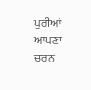ਪੁਰੀਆਂ ਆਪਣਾ ਚਰਨ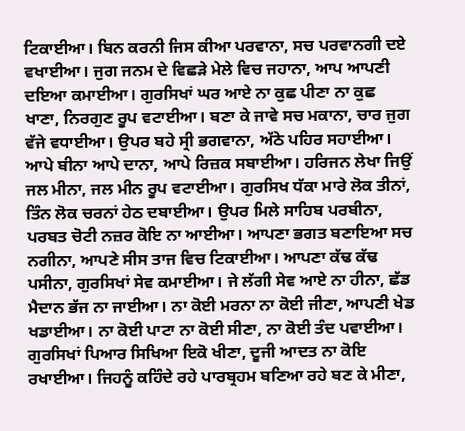ਟਿਕਾਈਆ। ਬਿਨ ਕਰਨੀ ਜਿਸ ਕੀਆ ਪਰਵਾਨਾ, ਸਚ ਪਰਵਾਨਗੀ ਦਏ ਵਖਾਈਆ। ਜੁਗ ਜਨਮ ਦੇ ਵਿਛੜੇ ਮੇਲੇ ਵਿਚ ਜਹਾਨਾ, ਆਪ ਆਪਣੀ ਦਇਆ ਕਮਾਈਆ। ਗੁਰਸਿਖਾਂ ਘਰ ਆਏ ਨਾ ਕੁਛ ਪੀਣਾ ਨਾ ਕੁਛ ਖਾਣਾ, ਨਿਰਗੁਣ ਰੂਪ ਵਟਾਈਆ। ਬਣਾ ਕੇ ਜਾਵੇ ਸਚ ਮਕਾਨਾ, ਚਾਰ ਜੁਗ ਵੱਜੇ ਵਧਾਈਆ। ਉਪਰ ਬਹੇ ਸ੍ਰੀ ਭਗਵਾਨਾ, ਅੱਠੇ ਪਹਿਰ ਸਹਾਈਆ। ਆਪੇ ਬੀਨਾ ਆਪੇ ਦਾਨਾ, ਆਪੇ ਰਿਜ਼ਕ ਸਬਾਈਆ। ਹਰਿਜਨ ਲੇਖਾ ਜਿਉਂ ਜਲ ਮੀਨਾ, ਜਲ ਮੀਨ ਰੂਪ ਵਟਾਈਆ। ਗੁਰਸਿਖ ਧੱਕਾ ਮਾਰੇ ਲੋਕ ਤੀਨਾਂ, ਤਿੰਨ ਲੋਕ ਚਰਨਾਂ ਹੇਠ ਦਬਾਈਆ। ਉਪਰ ਮਿਲੇ ਸਾਹਿਬ ਪਰਬੀਨਾ, ਪਰਬਤ ਚੋਟੀ ਨਜ਼ਰ ਕੋਇ ਨਾ ਆਈਆ। ਆਪਣਾ ਭਗਤ ਬਣਾਇਆ ਸਚ ਨਗੀਨਾ, ਆਪਣੇ ਸੀਸ ਤਾਜ ਵਿਚ ਟਿਕਾਈਆ। ਆਪਣਾ ਕੱਢ ਕੱਢ ਪਸੀਨਾ, ਗੁਰਸਿਖਾਂ ਸੇਵ ਕਮਾਈਆ। ਜੇ ਲੱਗੀ ਸੇਵ ਆਏ ਨਾ ਹੀਨਾ, ਛੱਡ ਮੈਦਾਨ ਭੱਜ ਨਾ ਜਾਈਆ। ਨਾ ਕੋਈ ਮਰਨਾ ਨਾ ਕੋਈ ਜੀਣਾ, ਆਪਣੀ ਖੇਡ ਖਡਾਈਆ। ਨਾ ਕੋਈ ਪਾਟਾ ਨਾ ਕੋਈ ਸੀਣਾ, ਨਾ ਕੋਈ ਤੰਦ ਪਵਾਈਆ। ਗੁਰਸਿਖਾਂ ਪਿਆਰ ਸਿਖਿਆ ਇਕੋ ਖੀਣਾ, ਦੂਜੀ ਆਦਤ ਨਾ ਕੋਇ ਰਖਾਈਆ। ਜਿਹਨੂੰ ਕਹਿੰਦੇ ਰਹੇ ਪਾਰਬ੍ਰਹਮ ਬਣਿਆ ਰਹੇ ਬਣ ਕੇ ਮੀਣਾ,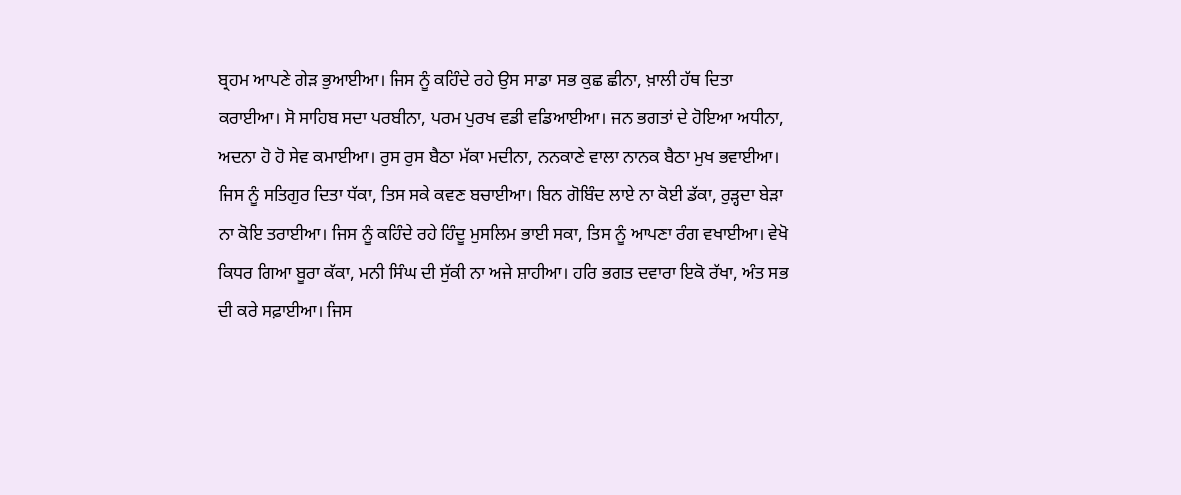ਬ੍ਰਹਮ ਆਪਣੇ ਗੇੜ ਭੁਆਈਆ। ਜਿਸ ਨੂੰ ਕਹਿੰਦੇ ਰਹੇ ਉਸ ਸਾਡਾ ਸਭ ਕੁਛ ਛੀਨਾ, ਖ਼ਾਲੀ ਹੱਥ ਦਿਤਾ ਕਰਾਈਆ। ਸੋ ਸਾਹਿਬ ਸਦਾ ਪਰਬੀਨਾ, ਪਰਮ ਪੁਰਖ ਵਡੀ ਵਡਿਆਈਆ। ਜਨ ਭਗਤਾਂ ਦੇ ਹੋਇਆ ਅਧੀਨਾ, ਅਦਨਾ ਹੋ ਹੋ ਸੇਵ ਕਮਾਈਆ। ਰੁਸ ਰੁਸ ਬੈਠਾ ਮੱਕਾ ਮਦੀਨਾ, ਨਨਕਾਣੇ ਵਾਲਾ ਨਾਨਕ ਬੈਠਾ ਮੁਖ ਭਵਾਈਆ। ਜਿਸ ਨੂੰ ਸਤਿਗੁਰ ਦਿਤਾ ਧੱਕਾ, ਤਿਸ ਸਕੇ ਕਵਣ ਬਚਾਈਆ। ਬਿਨ ਗੋਬਿੰਦ ਲਾਏ ਨਾ ਕੋਈ ਡੱਕਾ, ਰੁੜ੍ਹਦਾ ਬੇੜਾ ਨਾ ਕੋਇ ਤਰਾਈਆ। ਜਿਸ ਨੂੰ ਕਹਿੰਦੇ ਰਹੇ ਹਿੰਦੂ ਮੁਸਲਿਮ ਭਾਈ ਸਕਾ, ਤਿਸ ਨੂੰ ਆਪਣਾ ਰੰਗ ਵਖਾਈਆ। ਵੇਖੋ ਕਿਧਰ ਗਿਆ ਬੂਰਾ ਕੱਕਾ, ਮਨੀ ਸਿੰਘ ਦੀ ਸੁੱਕੀ ਨਾ ਅਜੇ ਸ਼ਾਹੀਆ। ਹਰਿ ਭਗਤ ਦਵਾਰਾ ਇਕੋ ਰੱਖਾ, ਅੰਤ ਸਭ ਦੀ ਕਰੇ ਸਫ਼ਾਈਆ। ਜਿਸ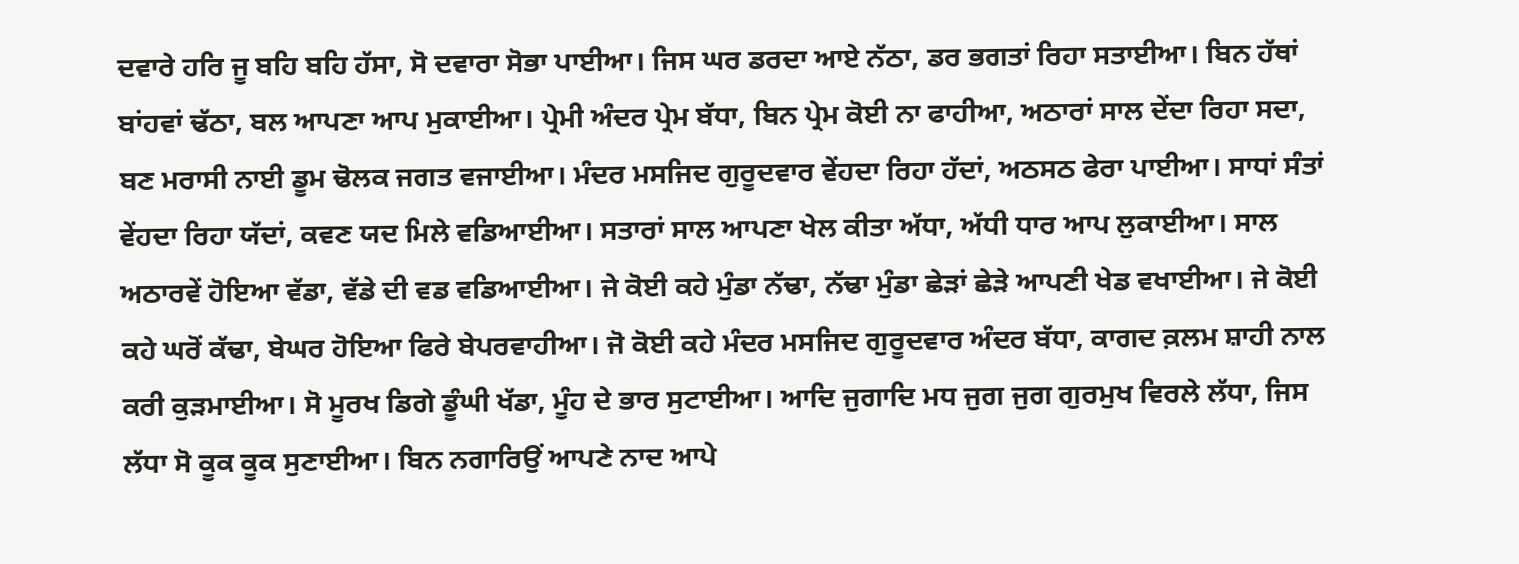ਦਵਾਰੇ ਹਰਿ ਜੂ ਬਹਿ ਬਹਿ ਹੱਸਾ, ਸੋ ਦਵਾਰਾ ਸੋਭਾ ਪਾਈਆ। ਜਿਸ ਘਰ ਡਰਦਾ ਆਏ ਨੱਠਾ, ਡਰ ਭਗਤਾਂ ਰਿਹਾ ਸਤਾਈਆ। ਬਿਨ ਹੱਥਾਂ ਬਾਂਹਵਾਂ ਢੱਠਾ, ਬਲ ਆਪਣਾ ਆਪ ਮੁਕਾਈਆ। ਪ੍ਰੇਮੀ ਅੰਦਰ ਪ੍ਰੇਮ ਬੱਧਾ, ਬਿਨ ਪ੍ਰੇਮ ਕੋਈ ਨਾ ਫਾਹੀਆ, ਅਠਾਰਾਂ ਸਾਲ ਦੇਂਦਾ ਰਿਹਾ ਸਦਾ, ਬਣ ਮਰਾਸੀ ਨਾਈ ਡੂਮ ਢੋਲਕ ਜਗਤ ਵਜਾਈਆ। ਮੰਦਰ ਮਸਜਿਦ ਗੁਰੂਦਵਾਰ ਵੇਂਹਦਾ ਰਿਹਾ ਹੱਦਾਂ, ਅਠਸਠ ਫੇਰਾ ਪਾਈਆ। ਸਾਧਾਂ ਸੰਤਾਂ ਵੇਂਹਦਾ ਰਿਹਾ ਯੱਦਾਂ, ਕਵਣ ਯਦ ਮਿਲੇ ਵਡਿਆਈਆ। ਸਤਾਰਾਂ ਸਾਲ ਆਪਣਾ ਖੇਲ ਕੀਤਾ ਅੱਧਾ, ਅੱਧੀ ਧਾਰ ਆਪ ਲੁਕਾਈਆ। ਸਾਲ ਅਠਾਰਵੇਂ ਹੋਇਆ ਵੱਡਾ, ਵੱਡੇ ਦੀ ਵਡ ਵਡਿਆਈਆ। ਜੇ ਕੋਈ ਕਹੇ ਮੁੰਡਾ ਨੱਢਾ, ਨੱਢਾ ਮੁੰਡਾ ਛੇੜਾਂ ਛੇੜੇ ਆਪਣੀ ਖੇਡ ਵਖਾਈਆ। ਜੇ ਕੋਈ ਕਹੇ ਘਰੋਂ ਕੱਢਾ, ਬੇਘਰ ਹੋਇਆ ਫਿਰੇ ਬੇਪਰਵਾਹੀਆ। ਜੋ ਕੋਈ ਕਹੇ ਮੰਦਰ ਮਸਜਿਦ ਗੁਰੂਦਵਾਰ ਅੰਦਰ ਬੱਧਾ, ਕਾਗਦ ਕ਼ਲਮ ਸ਼ਾਹੀ ਨਾਲ ਕਰੀ ਕੁੜਮਾਈਆ। ਸੋ ਮੂਰਖ ਡਿਗੇ ਡੂੰਘੀ ਖੱਡਾ, ਮੂੰਹ ਦੇ ਭਾਰ ਸੁਟਾਈਆ। ਆਦਿ ਜੁਗਾਦਿ ਮਧ ਜੁਗ ਜੁਗ ਗੁਰਮੁਖ ਵਿਰਲੇ ਲੱਧਾ, ਜਿਸ ਲੱਧਾ ਸੋ ਕੂਕ ਕੂਕ ਸੁਣਾਈਆ। ਬਿਨ ਨਗਾਰਿਉਂ ਆਪਣੇ ਨਾਦ ਆਪੇ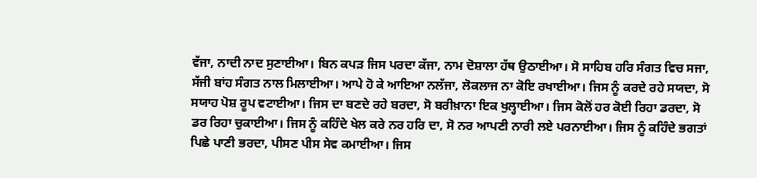ਵੱਜਾ, ਨਾਦੀ ਨਾਦ ਸੁਣਾਈਆ। ਬਿਨ ਕਪੜ ਜਿਸ ਪਰਦਾ ਕੱਜਾ, ਨਾਮ ਦੋਸ਼ਾਲਾ ਹੱਥ ਉਠਾਈਆ। ਸੋ ਸਾਹਿਬ ਹਰਿ ਸੰਗਤ ਵਿਚ ਸਜਾ, ਸੱਜੀ ਬਾਂਹ ਸੰਗਤ ਨਾਲ ਮਿਲਾਈਆ। ਆਪੇ ਹੋ ਕੇ ਆਇਆ ਨਲੱਜਾ, ਲੋਕਲਾਜ ਨਾ ਕੋਇ ਰਖਾਈਆ। ਜਿਸ ਨੂੰ ਕਰਦੇ ਰਹੇ ਸਯਦਾ, ਸੋ ਸਯਾਹ ਪੋਸ਼ ਰੂਪ ਵਟਾਈਆ। ਜਿਸ ਦਾ ਬਣਦੇ ਰਹੇ ਬਰਦਾ, ਸੋ ਬਰੀਖ਼ਾਨਾ ਇਕ ਖੁਲ੍ਹਾਈਆ। ਜਿਸ ਕੋਲੋਂ ਹਰ ਕੋਈ ਰਿਹਾ ਡਰਦਾ, ਸੋ ਡਰ ਰਿਹਾ ਚੁਕਾਈਆ। ਜਿਸ ਨੂੰ ਕਹਿੰਦੇ ਖੇਲ ਕਰੇ ਨਰ ਹਰਿ ਦਾ, ਸੋ ਨਰ ਆਪਣੀ ਨਾਰੀ ਲਏ ਪਰਨਾਈਆ। ਜਿਸ ਨੂੰ ਕਹਿੰਦੇ ਭਗਤਾਂ ਪਿਛੇ ਪਾਣੀ ਭਰਦਾ, ਪੀਸਣ ਪੀਸ ਸੇਵ ਕਮਾਈਆ। ਜਿਸ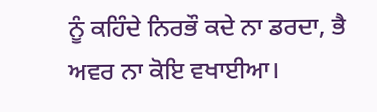ਨੂੰ ਕਹਿੰਦੇ ਨਿਰਭੌ ਕਦੇ ਨਾ ਡਰਦਾ, ਭੈ ਅਵਰ ਨਾ ਕੋਇ ਵਖਾਈਆ।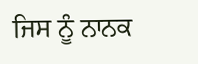ਜਿਸ ਨੂੰ ਨਾਨਕ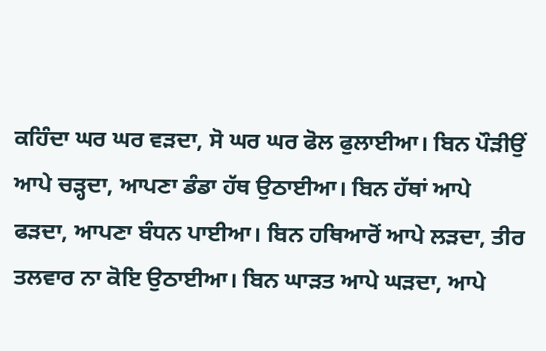ਕਹਿੰਦਾ ਘਰ ਘਰ ਵੜਦਾ, ਸੋ ਘਰ ਘਰ ਫੋਲ ਫੁਲਾਈਆ। ਬਿਨ ਪੌੜੀਉਂ ਆਪੇ ਚੜ੍ਹਦਾ, ਆਪਣਾ ਡੰਡਾ ਹੱਥ ਉਠਾਈਆ। ਬਿਨ ਹੱਥਾਂ ਆਪੇ ਫੜਦਾ, ਆਪਣਾ ਬੰਧਨ ਪਾਈਆ। ਬਿਨ ਹਥਿਆਰੋਂ ਆਪੇ ਲੜਦਾ, ਤੀਰ ਤਲਵਾਰ ਨਾ ਕੋਇ ਉਠਾਈਆ। ਬਿਨ ਘਾੜਤ ਆਪੇ ਘੜਦਾ, ਆਪੇ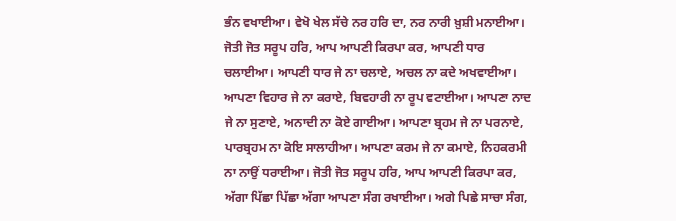ਭੰਨ ਵਖਾਈਆ। ਵੇਖੋ ਖੇਲ ਸੱਚੇ ਨਰ ਹਰਿ ਦਾ, ਨਰ ਨਾਰੀ ਖ਼ੁਸ਼ੀ ਮਨਾਈਆ। ਜੋਤੀ ਜੋਤ ਸਰੂਪ ਹਰਿ, ਆਪ ਆਪਣੀ ਕਿਰਪਾ ਕਰ, ਆਪਣੀ ਧਾਰ ਚਲਾਈਆ। ਆਪਣੀ ਧਾਰ ਜੇ ਨਾ ਚਲਾਏ, ਅਚਲ ਨਾ ਕਦੇ ਅਖਵਾਈਆ। ਆਪਣਾ ਵਿਹਾਰ ਜੇ ਨਾ ਕਰਾਏ, ਬਿਵਹਾਰੀ ਨਾ ਰੂਪ ਵਟਾਈਆ। ਆਪਣਾ ਨਾਦ ਜੇ ਨਾ ਸੁਣਾਏ, ਅਨਾਦੀ ਨਾ ਕੋਏ ਗਾਈਆ। ਆਪਣਾ ਬ੍ਰਹਮ ਜੇ ਨਾ ਪਰਨਾਏ, ਪਾਰਬ੍ਰਹਮ ਨਾ ਕੋਇ ਸਾਲਾਹੀਆ। ਆਪਣਾ ਕਰਮ ਜੇ ਨਾ ਕਮਾਏ, ਨਿਹਕਰਮੀ ਨਾ ਨਾਉਂ ਧਰਾਈਆ। ਜੋਤੀ ਜੋਤ ਸਰੂਪ ਹਰਿ, ਆਪ ਆਪਣੀ ਕਿਰਪਾ ਕਰ, ਅੱਗਾ ਪਿੱਛਾ ਪਿੱਛਾ ਅੱਗਾ ਆਪਣਾ ਸੰਗ ਰਖਾਈਆ। ਅਗੇ ਪਿਛੇ ਸਾਚਾ ਸੰਗ,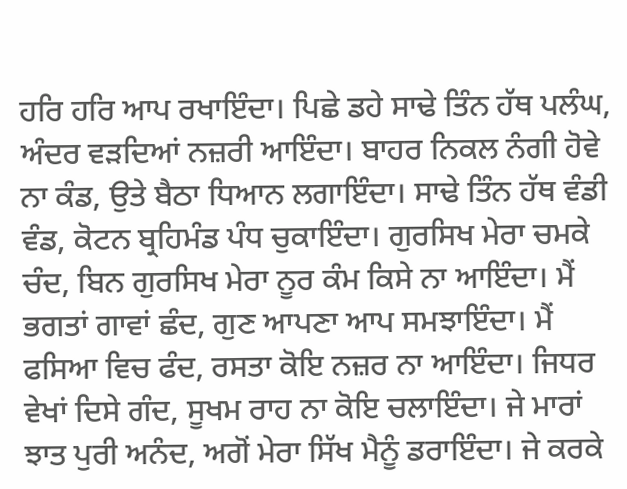ਹਰਿ ਹਰਿ ਆਪ ਰਖਾਇੰਦਾ। ਪਿਛੇ ਡਹੇ ਸਾਢੇ ਤਿੰਨ ਹੱਥ ਪਲੰਘ, ਅੰਦਰ ਵੜਦਿਆਂ ਨਜ਼ਰੀ ਆਇੰਦਾ। ਬਾਹਰ ਨਿਕਲ ਨੰਗੀ ਹੋਵੇ ਨਾ ਕੰਡ, ਉਤੇ ਬੈਠਾ ਧਿਆਨ ਲਗਾਇੰਦਾ। ਸਾਢੇ ਤਿੰਨ ਹੱਥ ਵੰਡੀ ਵੰਡ, ਕੋਟਨ ਬ੍ਰਹਿਮੰਡ ਪੰਧ ਚੁਕਾਇੰਦਾ। ਗੁਰਸਿਖ ਮੇਰਾ ਚਮਕੇ ਚੰਦ, ਬਿਨ ਗੁਰਸਿਖ ਮੇਰਾ ਨੂਰ ਕੰਮ ਕਿਸੇ ਨਾ ਆਇੰਦਾ। ਮੈਂ ਭਗਤਾਂ ਗਾਵਾਂ ਛੰਦ, ਗੁਣ ਆਪਣਾ ਆਪ ਸਮਝਾਇੰਦਾ। ਮੈਂ ਫਸਿਆ ਵਿਚ ਫੰਦ, ਰਸਤਾ ਕੋਇ ਨਜ਼ਰ ਨਾ ਆਇੰਦਾ। ਜਿਧਰ ਵੇਖਾਂ ਦਿਸੇ ਗੰਦ, ਸੂਖਮ ਰਾਹ ਨਾ ਕੋਇ ਚਲਾਇੰਦਾ। ਜੇ ਮਾਰਾਂ ਝਾਤ ਪੁਰੀ ਅਨੰਦ, ਅਗੋਂ ਮੇਰਾ ਸਿੱਖ ਮੈਨੂੰ ਡਰਾਇੰਦਾ। ਜੇ ਕਰਕੇ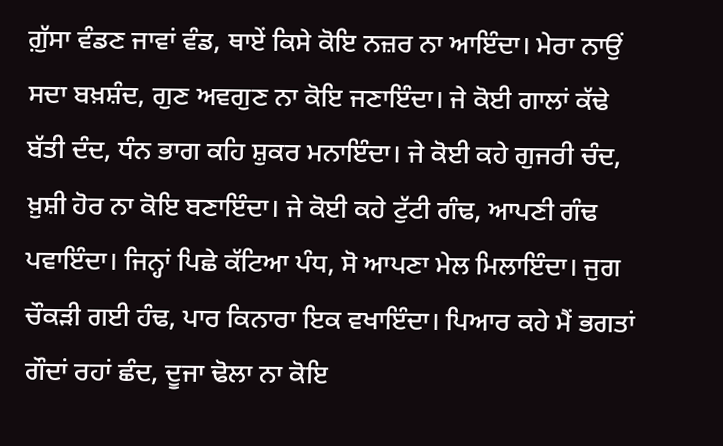ਗ਼ੁੱਸਾ ਵੰਡਣ ਜਾਵਾਂ ਵੰਡ, ਥਾਏਂ ਕਿਸੇ ਕੋਇ ਨਜ਼ਰ ਨਾ ਆਇੰਦਾ। ਮੇਰਾ ਨਾਉਂ ਸਦਾ ਬਖ਼ਸ਼ੰਦ, ਗੁਣ ਅਵਗੁਣ ਨਾ ਕੋਇ ਜਣਾਇੰਦਾ। ਜੇ ਕੋਈ ਗਾਲਾਂ ਕੱਢੇ ਬੱਤੀ ਦੰਦ, ਧੰਨ ਭਾਗ ਕਹਿ ਸ਼ੁਕਰ ਮਨਾਇੰਦਾ। ਜੇ ਕੋਈ ਕਹੇ ਗੁਜਰੀ ਚੰਦ, ਖ਼ੁਸ਼ੀ ਹੋਰ ਨਾ ਕੋਇ ਬਣਾਇੰਦਾ। ਜੇ ਕੋਈ ਕਹੇ ਟੁੱਟੀ ਗੰਢ, ਆਪਣੀ ਗੰਢ ਪਵਾਇੰਦਾ। ਜਿਨ੍ਹਾਂ ਪਿਛੇ ਕੱਟਿਆ ਪੰਧ, ਸੋ ਆਪਣਾ ਮੇਲ ਮਿਲਾਇੰਦਾ। ਜੁਗ ਚੌਕੜੀ ਗਈ ਹੰਢ, ਪਾਰ ਕਿਨਾਰਾ ਇਕ ਵਖਾਇੰਦਾ। ਪਿਆਰ ਕਹੇ ਮੈਂ ਭਗਤਾਂ ਗੌਦਾਂ ਰਹਾਂ ਛੰਦ, ਦੂਜਾ ਢੋਲਾ ਨਾ ਕੋਇ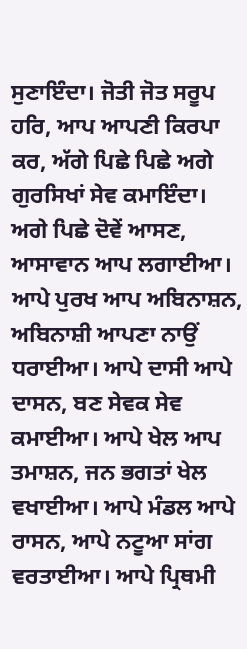ਸੁਣਾਇੰਦਾ। ਜੋਤੀ ਜੋਤ ਸਰੂਪ ਹਰਿ, ਆਪ ਆਪਣੀ ਕਿਰਪਾ ਕਰ, ਅੱਗੇ ਪਿਛੇ ਪਿਛੇ ਅਗੇ ਗੁਰਸਿਖਾਂ ਸੇਵ ਕਮਾਇੰਦਾ। ਅਗੇ ਪਿਛੇ ਦੋਵੇਂ ਆਸਣ, ਆਸਾਵਾਨ ਆਪ ਲਗਾਈਆ। ਆਪੇ ਪੁਰਖ ਆਪ ਅਬਿਨਾਸ਼ਨ, ਅਬਿਨਾਸ਼ੀ ਆਪਣਾ ਨਾਉਂ ਧਰਾਈਆ। ਆਪੇ ਦਾਸੀ ਆਪੇ ਦਾਸਨ, ਬਣ ਸੇਵਕ ਸੇਵ ਕਮਾਈਆ। ਆਪੇ ਖੇਲ ਆਪ ਤਮਾਸ਼ਨ, ਜਨ ਭਗਤਾਂ ਖੇਲ ਵਖਾਈਆ। ਆਪੇ ਮੰਡਲ ਆਪੇ ਰਾਸਨ, ਆਪੇ ਨਟੂਆ ਸਾਂਗ ਵਰਤਾਈਆ। ਆਪੇ ਪ੍ਰਿਥਮੀ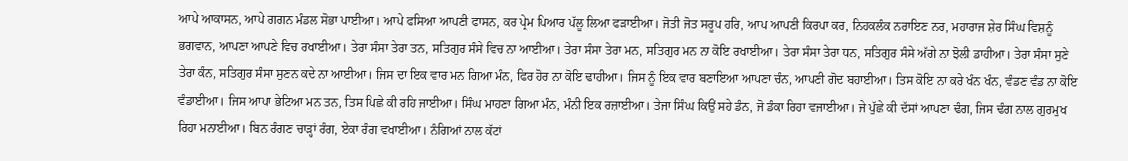ਆਪੇ ਆਕਾਸਨ, ਆਪੇ ਗਗਨ ਮੰਡਲ ਸੋਭਾ ਪਾਈਆ। ਆਪੇ ਫਸਿਆ ਆਪਣੀ ਫਾਸਨ, ਕਰ ਪ੍ਰੇਮ ਪਿਆਰ ਪੱਲੂ ਲਿਆ ਫੜਾਈਆ। ਜੋਤੀ ਜੋਤ ਸਰੂਪ ਹਰਿ, ਆਪ ਆਪਣੀ ਕਿਰਪਾ ਕਰ, ਨਿਹਕਲੰਕ ਨਰਾਇਣ ਨਰ, ਮਹਾਰਾਜ ਸ਼ੇਰ ਸਿੰਘ ਵਿਸ਼ਨੂੰ ਭਗਵਾਨ, ਆਪਣਾ ਆਪਣੇ ਵਿਚ ਰਖਾਈਆ। ਤੇਰਾ ਸੰਸਾ ਤੇਰਾ ਤਨ, ਸਤਿਗੁਰ ਸੰਸੇ ਵਿਚ ਨਾ ਆਈਆ। ਤੇਰਾ ਸੰਸਾ ਤੇਰਾ ਮਨ, ਸਤਿਗੁਰ ਮਨ ਨਾ ਕੋਇ ਰਖਾਈਆ। ਤੇਰਾ ਸੰਸਾ ਤੇਰਾ ਧਨ, ਸਤਿਗੁਰ ਸੰਸੇ ਅੱਗੇ ਨਾ ਝੋਲੀ ਡਾਹੀਆ। ਤੇਰਾ ਸੰਸਾ ਸੁਣੇ ਤੇਰਾ ਕੰਨ, ਸਤਿਗੁਰ ਸੰਸਾ ਸੁਣਨ ਕਦੇ ਨਾ ਆਈਆ। ਜਿਸ ਦਾ ਇਕ ਵਾਰ ਮਨ ਗਿਆ ਮੰਨ, ਫਿਰ ਹੋਰ ਨਾ ਕੋਇ ਢਾਹੀਆ। ਜਿਸ ਨੂੰ ਇਕ ਵਾਰ ਬਣਾਇਆ ਆਪਣਾ ਚੰਨ, ਆਪਣੀ ਗੋਦ ਬਹਾਈਆ। ਤਿਸ ਕੋਇ ਨਾ ਕਰੇ ਖੰਨ ਖੰਨ, ਵੰਡਣ ਵੰਡ ਨਾ ਕੋਇ ਵੰਡਾਈਆ। ਜਿਸ ਆਪਾ ਭੇਟਿਆ ਮਨ ਤਨ, ਤਿਸ ਪਿਛੇ ਕੀ ਰਹਿ ਜਾਈਆ। ਸਿੰਘ ਮਾਹਣਾ ਗਿਆ ਮੰਨ, ਮੰਨੀ ਇਕ ਰਜ਼ਾਈਆ। ਤੇਜਾ ਸਿੰਘ ਕਿਉਂ ਸਹੇ ਡੰਨ, ਜੋ ਡੰਕਾ ਰਿਹਾ ਵਜਾਈਆ। ਜੇ ਪੁੱਛੇ ਕੀ ਦੱਸਾਂ ਆਪਣਾ ਢੰਗ, ਜਿਸ ਢੰਗ ਨਾਲ ਗੁਰਮੁਖ ਰਿਹਾ ਮਨਾਈਆ। ਬਿਨ ਰੰਗਣ ਚਾੜ੍ਹਾਂ ਰੰਗ, ਏਕਾ ਰੰਗ ਵਖਾਈਆ। ਨੰਗਿਆਂ ਨਾਲ ਕੱਟਾਂ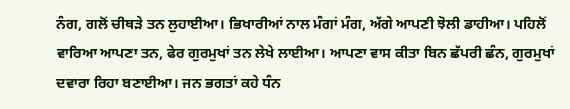ਨੰਗ, ਗਲੋਂ ਚੀਥੜੇ ਤਨ ਲੁਹਾਈਆ। ਭਿਖਾਰੀਆਂ ਨਾਲ ਮੰਗਾਂ ਮੰਗ, ਅੱਗੇ ਆਪਣੀ ਝੋਲੀ ਡਾਹੀਆ। ਪਹਿਲੋਂ ਵਾਰਿਆ ਆਪਣਾ ਤਨ, ਫੇਰ ਗੁਰਮੁਖਾਂ ਤਨ ਲੇਖੇ ਲਾਈਆ। ਆਪਣਾ ਵਾਸ ਕੀਤਾ ਬਿਨ ਛੱਪਰੀ ਛੰਨ, ਗੁਰਮੁਖਾਂ ਦਵਾਰਾ ਰਿਹਾ ਬਣਾਈਆ। ਜਨ ਭਗਤਾਂ ਕਹੇ ਧੰਨ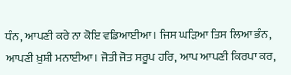ਧੰਨ, ਆਪਣੀ ਕਰੇ ਨਾ ਕੋਇ ਵਡਿਆਈਆ। ਜਿਸ ਘੜਿਆ ਤਿਸ ਲਿਆ ਭੰਨ, ਆਪਣੀ ਖ਼ੁਸ਼ੀ ਮਨਾਈਆ। ਜੋਤੀ ਜੋਤ ਸਰੂਪ ਹਰਿ, ਆਪ ਆਪਣੀ ਕਿਰਪਾ ਕਰ,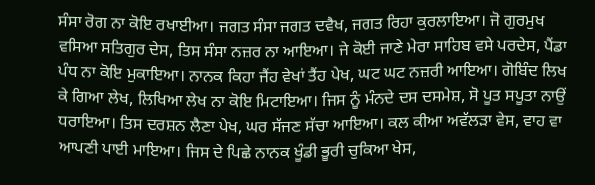ਸੰਸਾ ਰੋਗ ਨਾ ਕੋਇ ਰਖਾਈਆ। ਜਗਤ ਸੰਸਾ ਜਗਤ ਦਵੈਖ, ਜਗਤ ਰਿਹਾ ਕੁਰਲਾਇਆ। ਜੋ ਗੁਰਮੁਖ ਵਸਿਆ ਸਤਿਗੁਰ ਦੇਸ, ਤਿਸ ਸੰਸਾ ਨਜ਼ਰ ਨਾ ਆਇਆ। ਜੇ ਕੋਈ ਜਾਣੇ ਮੇਰਾ ਸਾਹਿਬ ਵਸੇ ਪਰਦੇਸ, ਪੈਂਡਾ ਪੰਧ ਨਾ ਕੋਇ ਮੁਕਾਇਆ। ਨਾਨਕ ਕਿਹਾ ਜੈਂਹ ਵੇਖਾਂ ਤੈਂਹ ਪੇਖ, ਘਟ ਘਟ ਨਜ਼ਰੀ ਆਇਆ। ਗੋਬਿੰਦ ਲਿਖ ਕੇ ਗਿਆ ਲੇਖ, ਲਿਖਿਆ ਲੇਖ ਨਾ ਕੋਇ ਮਿਟਾਇਆ। ਜਿਸ ਨੂੰ ਮੰਨਦੇ ਦਸ ਦਸਮੇਸ਼, ਸੋ ਪੂਤ ਸਪੂਤਾ ਨਾਉਂ ਧਰਾਇਆ। ਤਿਸ ਦਰਸ਼ਨ ਲੈਣਾ ਪੇਖ, ਘਰ ਸੱਜਣ ਸੱਚਾ ਆਇਆ। ਕਲ ਕੀਆ ਅਵੱਲੜਾ ਵੇਸ, ਵਾਹ ਵਾ ਆਪਣੀ ਪਾਈ ਮਾਇਆ। ਜਿਸ ਦੇ ਪਿਛੇ ਨਾਨਕ ਖੂੰਡੀ ਭੂਰੀ ਚੁਕਿਆ ਖੇਸ,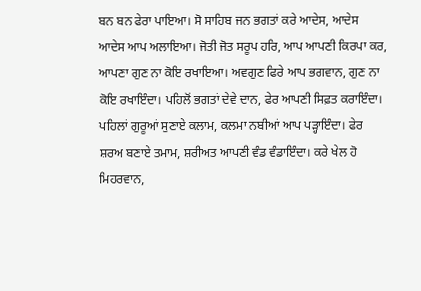ਬਨ ਬਨ ਫੇਰਾ ਪਾਇਆ। ਸੋ ਸਾਹਿਬ ਜਨ ਭਗਤਾਂ ਕਰੇ ਆਦੇਸ, ਆਦੇਸ ਆਦੇਸ ਆਪ ਅਲਾਇਆ। ਜੋਤੀ ਜੋਤ ਸਰੂਪ ਹਰਿ, ਆਪ ਆਪਣੀ ਕਿਰਪਾ ਕਰ, ਆਪਣਾ ਗੁਣ ਨਾ ਕੋਇ ਰਖਾਇਆ। ਅਵਗੁਣ ਫਿਰੇ ਆਪ ਭਗਵਾਨ, ਗੁਣ ਨਾ ਕੋਇ ਰਖਾਇੰਦਾ। ਪਹਿਲੋਂ ਭਗਤਾਂ ਦੇਵੇ ਦਾਨ, ਫੇਰ ਆਪਣੀ ਸਿਫ਼ਤ ਕਰਾਇੰਦਾ। ਪਹਿਲਾਂ ਗੁਰੂਆਂ ਸੁਣਾਏ ਕਲਾਮ, ਕਲਮਾ ਨਬੀਆਂ ਆਪ ਪੜ੍ਹਾਇੰਦਾ। ਫੇਰ ਸ਼ਰਅ ਬਣਾਏ ਤਮਾਮ, ਸ਼ਰੀਅਤ ਆਪਣੀ ਵੰਡ ਵੰਡਾਇੰਦਾ। ਕਰੇ ਖੇਲ ਹੋ ਮਿਹਰਵਾਨ,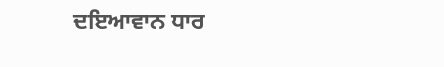ਦਇਆਵਾਨ ਧਾਰ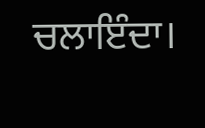ਚਲਾਇੰਦਾ।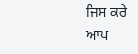ਜਿਸ ਕਰੇ ਆਪ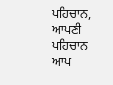ਪਹਿਚਾਨ, ਆਪਣੀ ਪਹਿਚਾਨ ਆਪ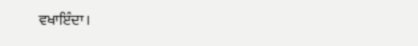ਵਖਾਇੰਦਾ।